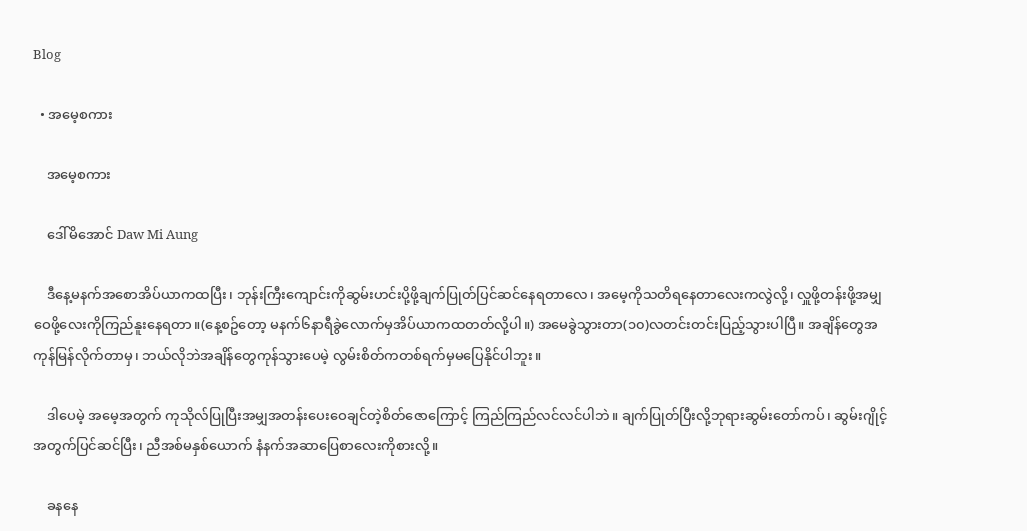Blog

  • အမေ့စကား

    အမေ့စကား

    ဒေါ်မိအောင် Daw Mi Aung

    ဒီနေ့မနက်အစောအိပ်ယာကထပြီး၊ ဘုန်းကြီးကျောင်းကိုဆွမ်းဟင်းပို့ဖို့ချက်ပြုတ်ပြင်ဆင်နေရတာလေ၊ အမေ့ကိုသတိရနေတာလေးကလွဲလို့၊ လှူဖို့တန်းဖို့အမျှဝေဖို့လေးကိုကြည်နူးနေရတာ။(နေ့စဥ်တော့ မနက်၆နာရီခွဲလောက်မှအိပ်ယာကထတတ်လို့ပါ။) အမေခွဲသွားတာ(၁၀)လတင်းတင်းပြည့်သွားပါပြီ။ အချိန်တွေအကုန်မြန်လိုက်တာမှ၊ ဘယ်လိုဘဲအချိန်တွေကုန်သွားပေမဲ့ လွမ်းစိတ်ကတစ်ရက်မှမပြေနိုင်ပါဘူး။

    ဒါပေမဲ့ အမေ့အတွက် ကုသိုလ်ပြုပြီးအမျှအတန်းပေးဝေချင်တဲ့စိတ်ဇောကြောင့် ကြည်ကြည်လင်လင်ပါဘဲ။ ချက်ပြုတ်ပြီးလို့ဘုရားဆွမ်းတော်ကပ်၊ ဆွမ်းဂျိုင့်အတွက်ပြင်ဆင်ပြီး၊ ညီအစ်မနှစ်ယောက် နံနက်အဆာပြေစာလေးကိုစားလို့။

    ခနနေ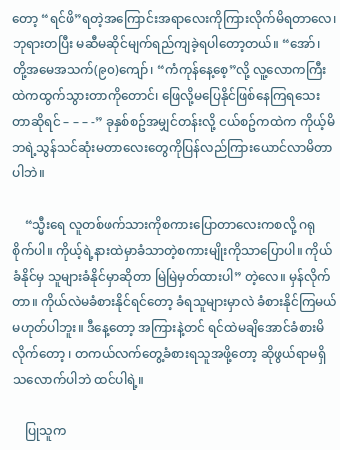တော့ “ရင်ဖိ”ရတဲ့အကြောင်းအရာလေးကိုကြားလိုက်မိရတာလေ၊ ဘုရားတပြီး မဆီမဆိုင်မျက်ရည်ကျခဲ့ရပါတော့တယ်။ “အော်၊ တို့အမေအသက်(၉၀)ကျော်၊ “ကံကုန်နေ့စေ့”လို့ လူ့လောကကြီးထဲကထွက်သွားတာကိုတောင်၊ ဖြေလို့မပြေနိုင်ဖြစ်နေကြရသေးတာဆိုရင် – – – -” ခုနှစ်စဥ်အမျှင်တန်းလို့ ငယ်စဥ်ကထဲက ကိုယ့်မိဘရဲ့သွန်သင်ဆုံးမတာလေးတွေကိုပြန်လည်ကြားယောင်လာမိတာပါဘဲ။

    “သ္မီးရေ လူတစ်ဖက်သားကိုစကားပြောတာလေးကစလို့ ဂရုစိုက်ပါ။ ကိုယ့်ရဲ့နားထဲမှာခံသာတဲ့စကားမျိုးကိုသာပြောပါ။ ကိုယ်ခံနိုင်မှ သူများခံနိုင်မှာဆိုတာ မြဲမြဲမှတ်ထားပါ” တဲ့လေ။ မှန်လိုက်တာ။ ကိုယ်လဲမခံစားနိုင်ရင်တော့ ခံရသူများမှာလဲ ခံစားနိုင်ကြမယ် မဟုတ်ပါဘူး။ ဒီနေ့တော့ အကြားနဲ့တင် ရင်ထဲမချိအောင်ခံစားမိလိုက်တော့ ၊ တကယ်လက်တွေ့ခံစားရသူအဖို့တော့ ဆိုဖွယ်ရာမရှိသလောက်ပါဘဲ ထင်ပါရဲ့။

    ပြုသူက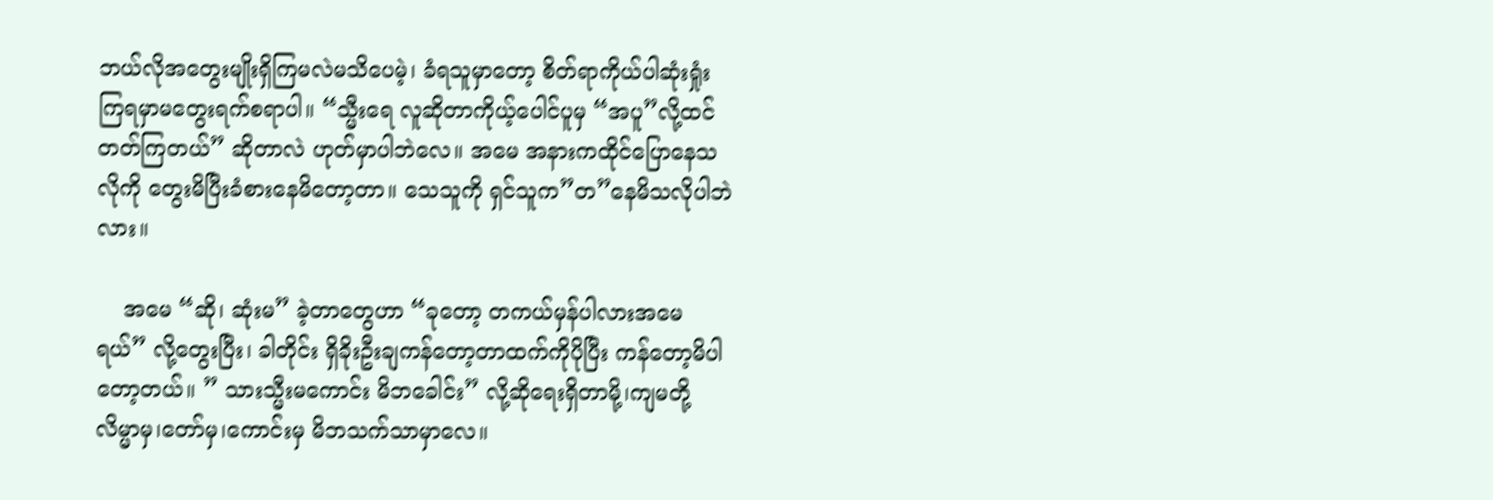ဘယ်လိုအတွေးမျိုးရှိကြမလဲမသိပေမဲ့၊ ခံရသူမှာတော့ စိတ်ရာကိုယ်ပါဆုံးရှုံးကြရမှာမတွေးရက်စရာပါ။ “သ္မီးရေ လူဆိုတာကိုယ့်ပေါင်ပူမှ “အပူ”လို့ထင်တတ်ကြတယ်” ဆိုတာလဲ ဟုတ်မှာပါဘဲလေ။ အမေ အနားကထိုင်ပြောနေသလိုကို တွေးမိပြီးခံစားနေမိတော့တာ။ သေသူကို ရှင်သူက”တ”နေမိသလိုပါဘဲလား။

    အမေ “ဆို၊ ဆုံးမ” ခဲ့တာတွေဟာ “ခုတော့ တကယ်မှန်ပါလားအမေရယ်” လို့တွေးပြီး၊ ခါတိုင်း ရှိခိုးဦးချကန်တော့တာထက်ကိုပိုပြီး ကန်တော့မိပါတော့တယ်။ ” သားသ္မီးမကောင်း မိဘခေါင်း” လို့ဆိုရေးရှိတာမို့၊ကျမတို့လိမ္မာမှ၊တော်မှ၊ကောင်းမှ မိဘသက်သာမှာလေ။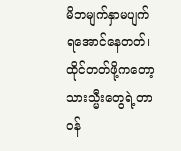မိဘမျက်နှာမပျက်ရအောင်နေတတ်၊ထိုင်တတ်ဖို့ကတော့သားသ္မီးတွေရဲ့တာဝန်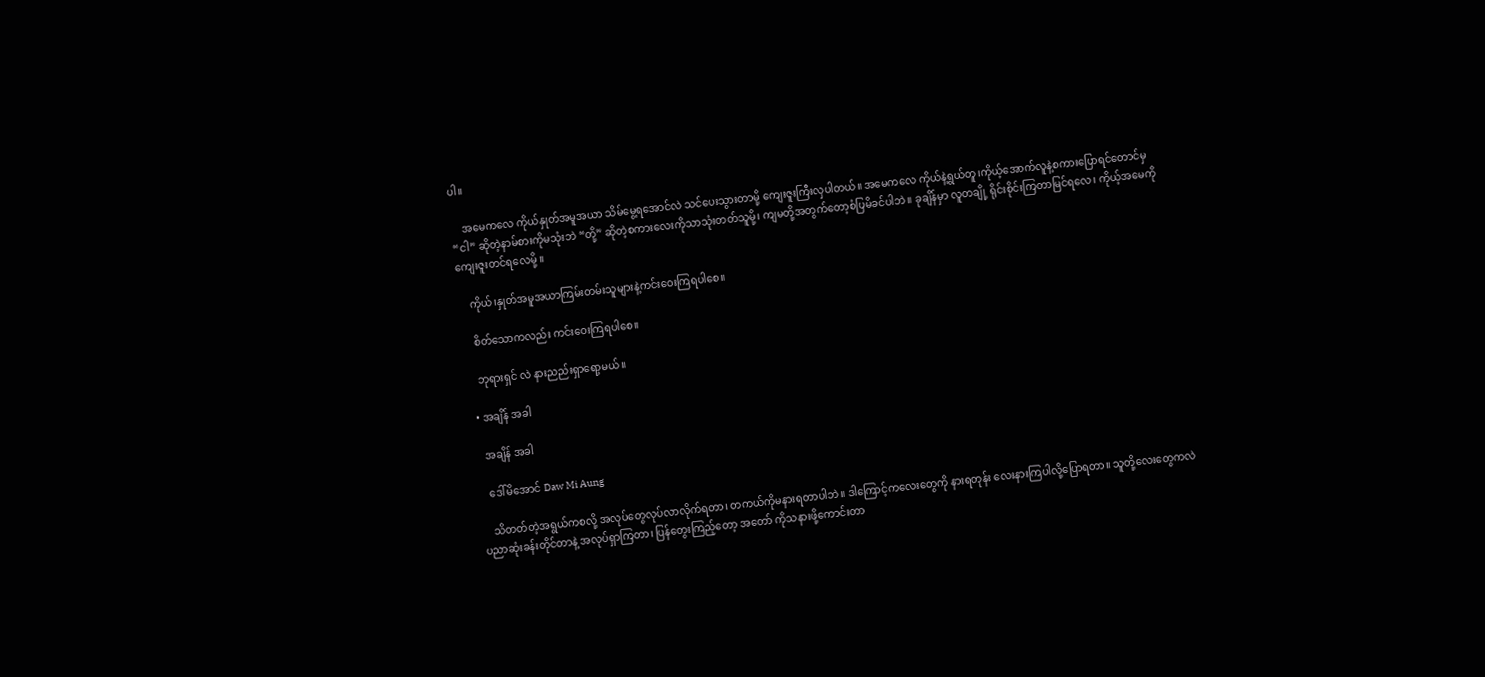ပါ။

    အမေကလေ ကိုယ်နှုတ်အမူအယာ သိမ်မွေ့ရအောင်လဲ သင်ပေးသွားတာမို့ ကျေးဇူးကြီးလှပါတယ်။ အမေကလေ ကိုယ်နဲ့ရွယ်တူ၊ကိုယ့်အောက်လူနဲ့စကားပြောရင်တောင်မှ “ငါ” ဆိုတဲ့နာမ်စားကိုမသုံးဘဲ “တို့” ဆိုတဲ့စကားလေးကိုသာသုံးတတ်သူမို့၊ ကျမတို့အတွက်တော့စံပြမိခင်ပါဘဲ။ ခုချိန်မှာ လူတချို့ ရိုင်းစိုင်းကြတာမြင်ရလေ၊ ကိုယ့်အမေကိုကျေးဇူးတင်ရလေမို့ ။

    ကိုယ်၊နှုတ်အမူအယာကြမ်းတမ်းသူများနဲ့ကင်းဝေးကြရပါစေ။

    စိတ်သောကလည်း ကင်းဝေးကြရပါစေ။

    ဘုရားရှင် လဲ နားညည်းရှာရော့မယ်။

  • အချိန် အခါ

    အချိန် အခါ

    ဒေါ်မိအောင် Daw Mi Aung

    သိတတ်တဲ့အရွယ်ကစလို့ အလုပ်တွေလုပ်လာလိုက်ရတာ၊ တကယ်ကိုမနားရတာပါဘဲ။ ဒါကြောင့်ကလေးတွေကို နားရတုန်း လေးနားကြပါလို့ပြောရတာ။ သူတို့လေးတွေကလဲ ပညာဆုံးခန်းတိုင်တာနဲ့ အလုပ်ရှာကြတာ၊ ပြန်တွေးကြည့်တော့ အတော် ကိုသနားဖို့ကောင်းတာ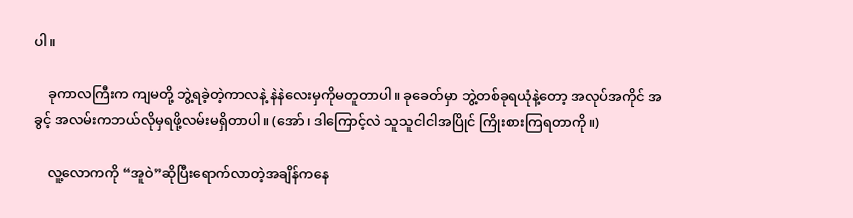ပါ။

    ခုကာလကြီးက ကျမတို့ ဘွဲ့ရခဲ့တဲ့ကာလနဲ့ နဲနဲလေးမှကိုမတူတာပါ။ ခုခေတ်မှာ ဘွဲ့တစ်ခုရယုံနဲ့တော့ အလုပ်အကိုင် အခွင့် အလမ်းကဘယ်လိုမှရဖို့လမ်းမရှိတာပါ။ (အော်၊ ဒါကြောင့်လဲ သူသူငါငါအပြိုင် ကြိုးစားကြရတာကို။)

    လူ့လောကကို “အူဝဲ”ဆိုပြီးရောက်လာတဲ့အချိန်ကနေ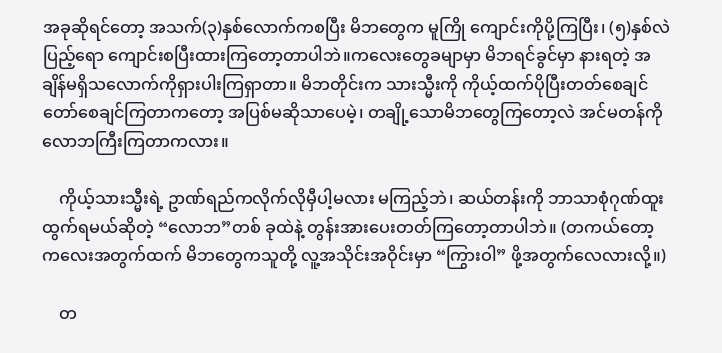အခုဆိုရင်တော့ အသက်(၃)နှစ်လောက်ကစပြီး မိဘတွေက မူကြို ကျောင်းကိုပို့ကြပြီး၊ (၅)နှစ်လဲပြည့်ရော ကျောင်းစပြီးထားကြတော့တာပါဘဲ။ကလေးတွေခမျာမှာ မိဘရင်ခွင်မှာ နားရတဲ့ အချိန်မရှိသလောက်ကိုရှားပါးကြရှာတာ။ မိဘတိုင်းက သားသ္မီးကို ကိုယ့်ထက်ပိုပြီးတတ်စေချင် တော်စေချင်ကြတာကတော့ အပြစ်မဆိုသာပေမဲ့၊ တချို့သောမိဘတွေကြတော့လဲ အင်မတန်ကို လောဘကြီးကြတာကလား။

    ကိုယ့်သားသ္မီးရဲ့ ဥာဏ်ရည်ကလိုက်လိုမှီပါ့မလား မကြည့်ဘဲ၊ ဆယ်တန်းကို ဘာသာစုံဂုဏ်ထူးထွက်ရမယ်ဆိုတဲ့ “လောဘ”တစ် ခုထဲနဲ့ တွန်းအားပေးတတ်ကြတော့တာပါဘဲ။ (တကယ်တော့ ကလေးအတွက်ထက် မိဘတွေကသူတို့ လူ့အသိုင်းအဝိုင်းမှာ “ကြွားဝါ” ဖို့အတွက်လေလားလို့။)

    တ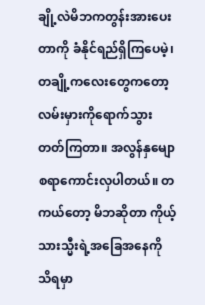ချို့လဲမိဘကတွန်းအားပေးတာကို ခံနိုင်ရည်ရှိကြပေမဲ့၊ တချို့ကလေးတွေကတော့ လမ်းမှားကိုရောက်သွားတတ်ကြတာ။ အလွန်နှမျောစရာကောင်းလှပါတယ်။ တကယ်တော့ မိဘဆိုတာ ကိုယ့်သားသ္မီးရဲ့အခြေအနေကို သိရမှာ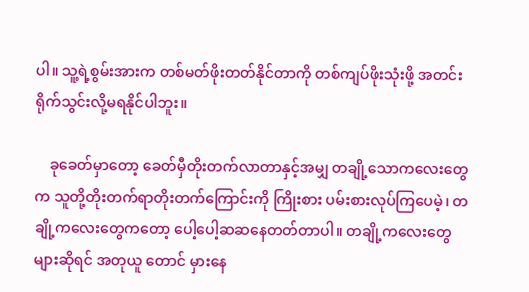ပါ။ သူ့ရဲ့စွမ်းအားက တစ်မတ်ဖိုးတတ်နိုင်တာကို တစ်ကျပ်ဖိုးသုံးဖို့ အတင်းရိုက်သွင်းလို့မရနိုင်ပါဘူး။

    ခုခေတ်မှာတော့ ခေတ်မှီတိုးတက်လာတာနှင့်အမျှ တချို့သောကလေးတွေက သူတို့တိုးတက်ရာတိုးတက်ကြောင်းကို ကြိုးစား ပမ်းစားလုပ်ကြပေမဲ့၊ တချို့ကလေးတွေကတော့ ပေါ့ပေါ့ဆဆနေတတ်တာပါ။ တချို့ကလေးတွေများဆိုရင် အတုယူ တောင် မှားနေ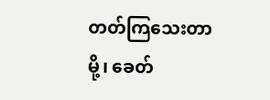တတ်ကြသေးတာမို့၊ ခေတ်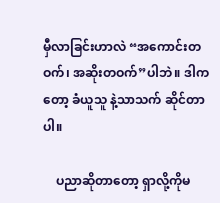မှီလာခြင်းဟာလဲ “အကောင်းတဝက်၊ အဆိုးတဝက်”ပါဘဲ။ ဒါကတော့ ခံယူသူ နဲ့သာသက် ဆိုင်တာပါ။

    ပညာဆိုတာတော့ ရှာလို့ကိုမ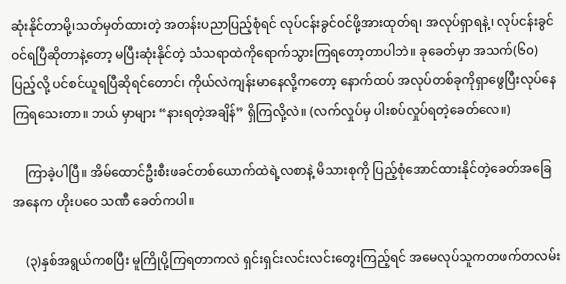ဆုံးနိုင်တာမို့၊သတ်မှတ်ထားတဲ့ အတန်းပညာပြည့်စုံရင် လုပ်ငန်းခွင်ဝင်ဖို့အားထုတ်ရ၊ အလုပ်ရှာရနဲ့၊ လုပ်ငန်းခွင်ဝင်ရပြီဆိုတာနဲ့တော့ မပြီးဆုံးနိုင်တဲ့ သံသရာထဲကိုရောက်သွားကြရတော့တာပါဘဲ။ ခုခေတ်မှာ အသက်(၆၀) ပြည့်လို့ ပင်စင်ယူရပြီဆိုရင်တောင်၊ ကိုယ်လဲကျန်းမာနေလို့ကတော့ နောက်ထပ် အလုပ်တစ်ခုကိုရှာဖွေပြီးလုပ်နေကြရသေးတာ။ ဘယ် မှာများ “နားရတဲ့အချိန်” ရှိကြလို့လဲ။ (လက်လှုပ်မှ ပါးစပ်လှုပ်ရတဲ့ခေတ်လေ။)

    ကြာခဲ့ပါပြီ။ အိမ်ထောင်ဦးစီးဖခင်တစ်ယောက်ထဲရဲ့လစာနဲ့ မိသားစုကို ပြည့်စုံအောင်ထားနိုင်တဲ့ခေတ်အခြေအနေက ဟိုးပဝေ သဏီ ခေတ်ကပါ။

    (၃)နှစ်အရွယ်ကစပြီး မူကြိုပို့ကြရတာကလဲ ရှင်းရှင်းလင်းလင်းတွေးကြည့်ရင် အမေလုပ်သူကတဖက်တလမ်း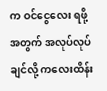က ဝင်ငွေလေး ရဖို့အတွက် အလုပ်လုပ်ချင်လို့ ကလေးထိန်း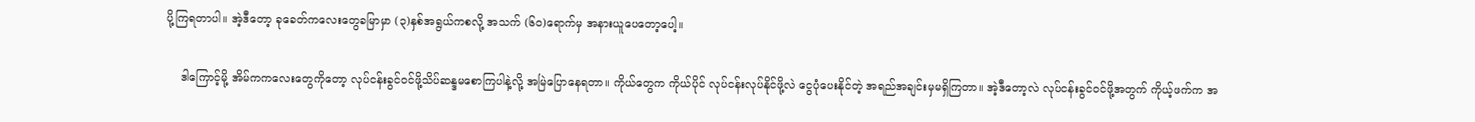ပို့ကြရတာပါ။ အဲ့ဒီတော့ ခုခေတ်ကလေးတွေခမြာမှာ (၃)နှစ်အရွယ်ကစလို့ အသက် (၆၀)ရောက်မှ အနားယူပေတော့ပေါ့။

    ဒါကြောင့်မို့ အိမ်ကကလေးတွေကိုတော့ လုပ်ငန်းခွင်ဝင်ဖို့သိပ်ဆန္ဒမစောကြပါနဲ့လို့ အမြဲပြောနေရတာ။ ကိုယ်တွေက ကိုယ်ပိုင် လုပ်ငန်းလုပ်နိုင်ဖို့လဲ ငွေပုံပေးနိုင်တဲ့ အရည်အချင်းမှမရှိကြတာ။ အဲ့ဒီတော့လဲ လုပ်ငန်းခွင်ဝင်ဖို့အတွက် ကိုယ့်ဖက်က အ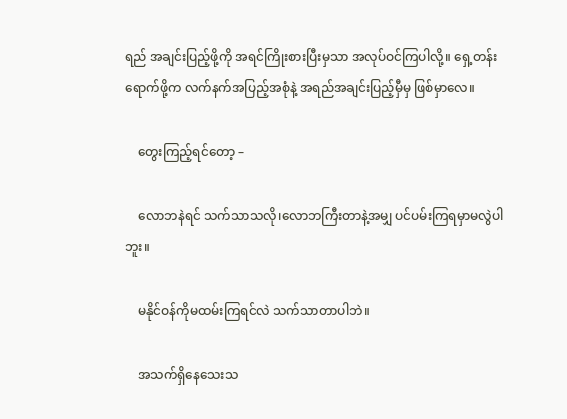ရည် အချင်းပြည့်ဖို့ကို အရင်ကြိုးစားပြီးမှသာ အလုပ်ဝင်ကြပါလို့။ ရှေ့တန်းရောက်ဖို့က လက်နက်အပြည့်အစုံနဲ့ အရည်အချင်းပြည့်မှီမှ ဖြစ်မှာလေ။

    တွေးကြည့်ရင်တော့ –

    လောဘနဲရင် သက်သာသလို၊လောဘကြီးတာနဲ့အမျှ ပင်ပမ်းကြရမှာမလွဲပါဘူး။

    မနိုင်ဝန်ကိုမထမ်းကြရင်လဲ သက်သာတာပါဘဲ။

    အသက်ရှိနေသေးသ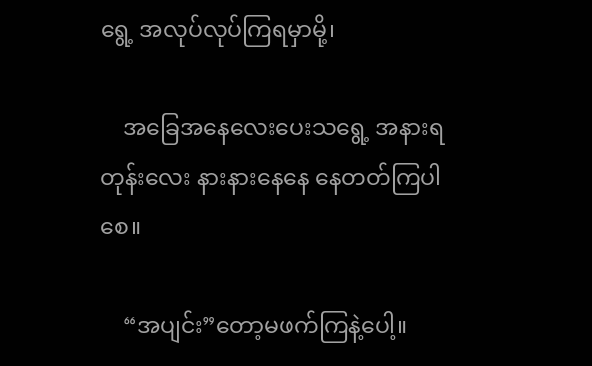ရွေ့ အလုပ်လုပ်ကြရမှာမို့၊

    အခြေအနေလေးပေးသရွေ့ အနားရတုန်းလေး နားနားနေနေ နေတတ်ကြပါစေ။

    “အပျင်း”တော့မဖက်ကြနဲ့ပေါ့။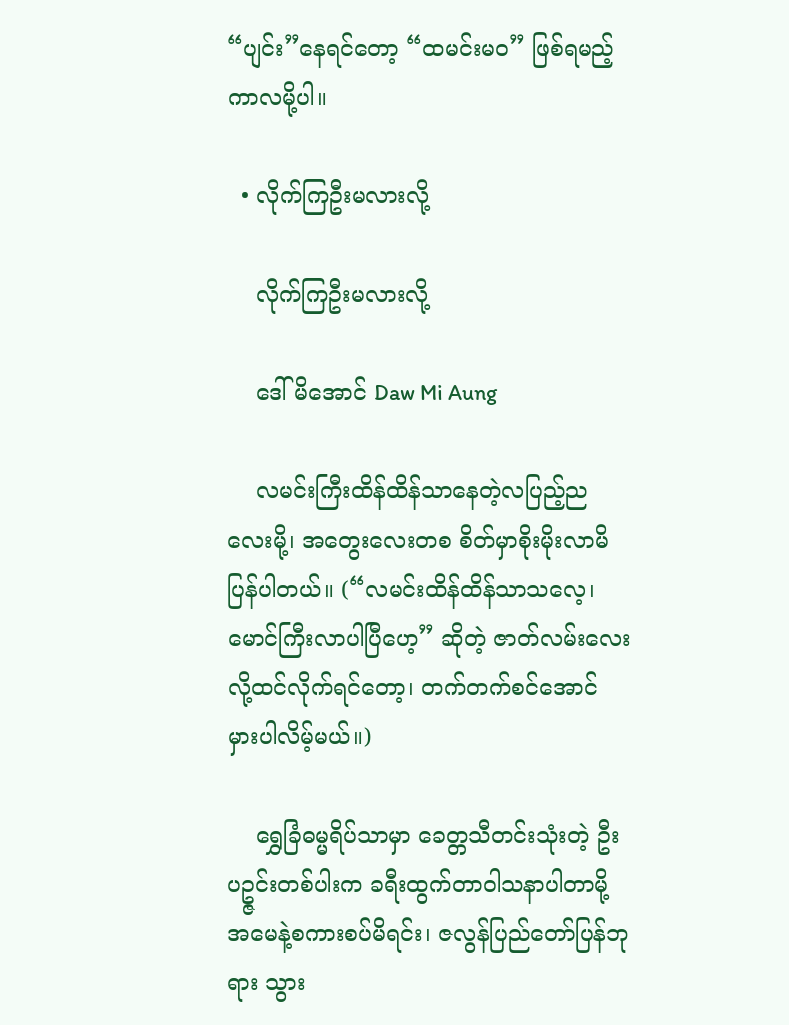“ပျင်း”နေရင်တော့ “ထမင်းမဝ” ဖြစ်ရမည့်ကာလမို့ပါ။

  • လိုက်ကြဦးမလားလို့

    လိုက်ကြဦးမလားလို့

    ဒေါ်မိအောင် Daw Mi Aung

    လမင်းကြီးထိန်ထိန်သာနေတဲ့လပြည့်ညလေးမို့၊ အတွေးလေးတစ စိတ်မှာစိုးမိုးလာမိပြန်ပါတယ်။ (“လမင်းထိန်ထိန်သာသလေ့၊ မောင်ကြီးလာပါပြီဟေ့” ဆိုတဲ့ ဇာတ်လမ်းလေးလို့ထင်လိုက်ရင်တော့၊ တက်တက်စင်အောင် မှားပါလိမ့်မယ်။)

    ရွှေခြံဓမ္မရိပ်သာမှာ ခေတ္တသီတင်းသုံးတဲ့ ဦးပဥ္ဇင်းတစ်ပါးက ခရီးထွက်တာဝါသနာပါတာမို့ အမေနဲ့စကားစပ်မိရင်း၊ ဇလွန်ပြည်တော်ပြန်ဘုရား သွား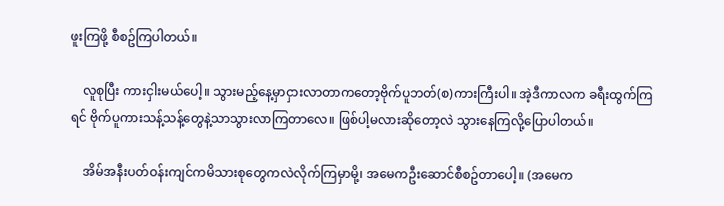ဖူးကြဖို့ စီစဥ်ကြပါတယ်။

    လူစုပြီး ကားငှါးမယ်ပေါ့။ သွားမည့်နေ့မှာငှားလာတာကတော့ဗိုက်ပူဘတ်(စ)ကားကြီးပါ။ အဲ့ဒီကာလက ခရီးထွက်ကြရင် ဗိုက်ပူကားသန့်သန့်တွေနဲ့သာသွားလာကြတာလေ။ ဖြစ်ပါ့မလားဆိုတော့လဲ သွားနေကြလို့ပြောပါတယ်။

    အိမ်အနီးပတ်ဝန်းကျင်ကမိသားစုတွေကလဲလိုက်ကြမှာမို့၊ အမေကဦးဆောင်စီစဥ်တာပေါ့။ (အမေက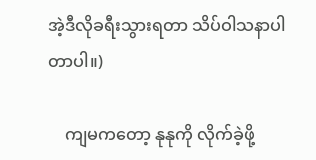အဲ့ဒီလိုခရီးသွားရတာ သိပ်ဝါသနာပါတာပါ။)

    ကျမကတော့ နုနုကို လိုက်ခဲ့ဖို့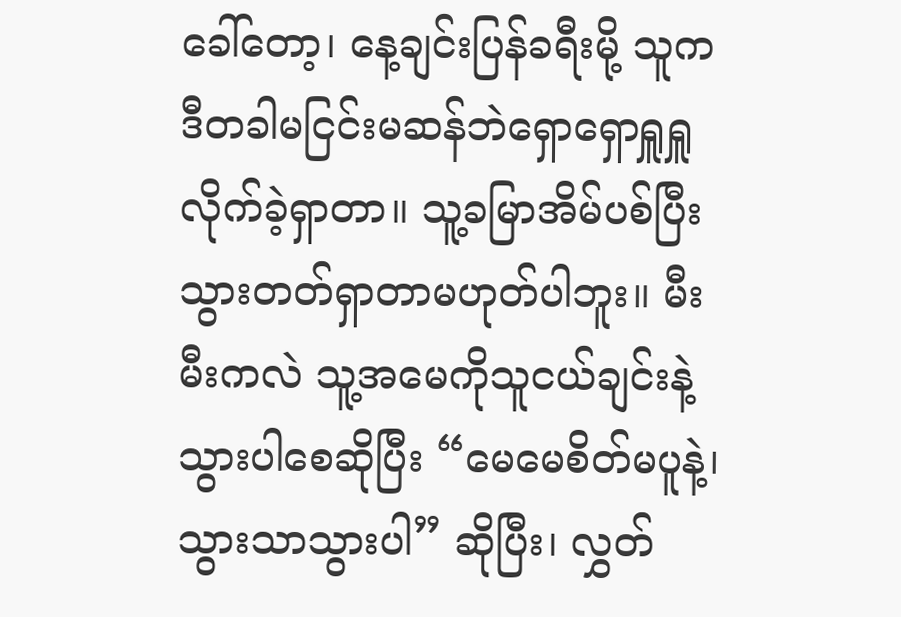ခေါ်တော့၊ နေ့ချင်းပြန်ခရီးမို့ သူက ဒီတခါမငြင်းမဆန်ဘဲရှောရှောရှူရှူ လိုက်ခဲ့ရှာတာ။ သူ့ခမြာအိမ်ပစ်ပြီးသွားတတ်ရှာတာမဟုတ်ပါဘူး။ မီးမီးကလဲ သူ့အမေကိုသူငယ်ချင်းနဲ့သွားပါစေဆိုပြီး “မေမေစိတ်မပူနဲ့၊ သွားသာသွားပါ” ဆိုပြီး၊ လွှတ်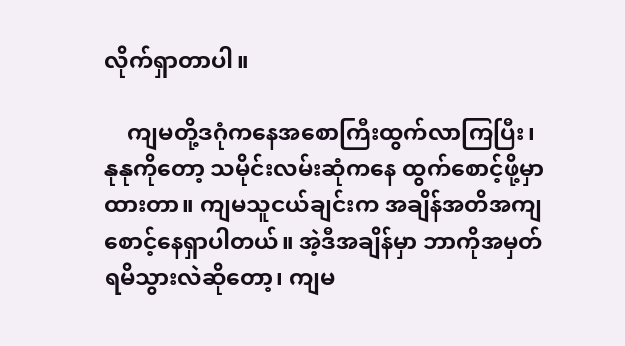လိုက်ရှာတာပါ။

    ကျမတို့ဒဂုံကနေအစောကြီးထွက်လာကြပြီး၊ နုနုကိုတော့ သမိုင်းလမ်းဆုံကနေ ထွက်စောင့်ဖို့မှာထားတာ။ ကျမသူငယ်ချင်းက အချိန်အတိအကျ စောင့်နေရှာပါတယ်။ အဲ့ဒီအချိန်မှာ ဘာကိုအမှတ်ရမိသွားလဲဆိုတော့၊ ကျမ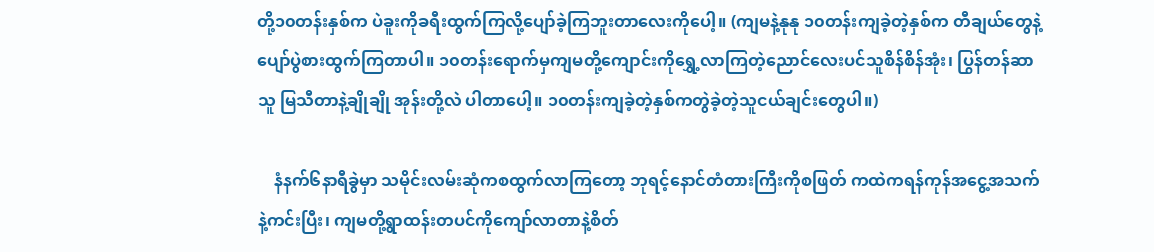တို့၁၀တန်းနှစ်က ပဲခူးကိုခရီးထွက်ကြလို့ပျော်ခဲ့ကြဘူးတာလေးကိုပေါ့။ (ကျမနဲ့နုနု ၁၀တန်းကျခဲ့တဲ့နှစ်က တီချယ်တွေနဲ့ပျော်ပွဲစားထွက်ကြတာပါ။ ၁၀တန်းရောက်မှကျမတို့ကျောင်းကိုရွှေ့လာကြတဲ့ညောင်လေးပင်သူစိန်စိန်အုံး၊ ပြွန်တန်ဆာသူ မြသီတာနဲ့ချိုချို အုန်းတို့လဲ ပါတာပေါ့။ ၁၀တန်းကျခဲ့တဲ့နှစ်ကတွဲခဲ့တဲ့သူငယ်ချင်းတွေပါ။)

    နံနက်၆နာရီခွဲမှာ သမိုင်းလမ်းဆုံကစထွက်လာကြတော့ ဘုရင့်နောင်တံတားကြီးကိုစဖြတ် ကထဲကရန်ကုန်အငွေ့အသက် နဲ့ကင်းပြီး၊ ကျမတို့ရွာထန်းတပင်ကိုကျော်လာတာနဲ့စိတ်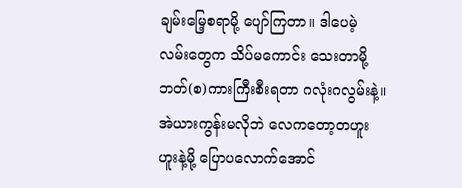ချမ်းမြေ့စရာမို့ ပျော်ကြတာ။ ဒါပေမဲ့ လမ်းတွေက သိပ်မကောင်း သေးတာမို့ ဘတ်(စ)ကားကြီးစီးရတာ ဂလုံးဂလွမ်းနဲ့။ အဲယားကွန်းမလိုဘဲ လေကတော့တဟူးဟူးနဲ့မို့ ပြောပလောက်အောင်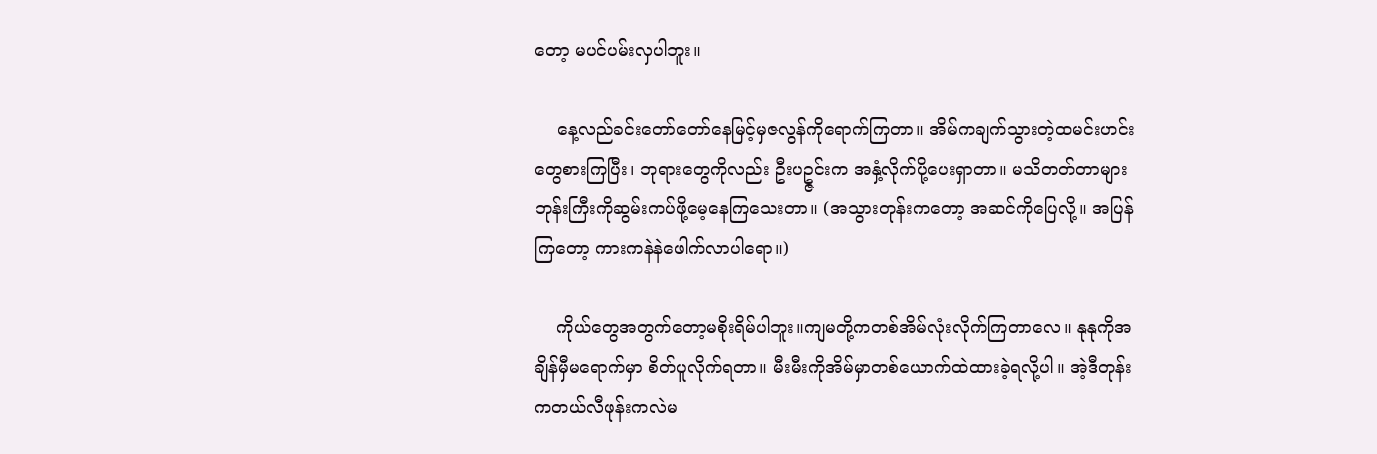တော့ မပင်ပမ်းလှပါဘူး။

    နေ့လည်ခင်းတော်တော်နေမြင့်မှဇလွန်ကိုရောက်ကြတာ။ အိမ်ကချက်သွားတဲ့ထမင်းဟင်းတွေစားကြပြီး၊ ဘုရားတွေကိုလည်း ဦးပဥ္ဇင်းက အနှံ့လိုက်ပို့ပေးရှာတာ။ မသိတတ်တာများ ဘုန်းကြီးကိုဆွမ်းကပ်ဖို့မေ့နေကြသေးတာ။ (အသွားတုန်းကတော့ အဆင်ကိုပြေလို့။ အပြန်ကြတော့ ကားကနဲနဲဖေါက်လာပါရော။)

    ကိုယ်တွေအတွက်တော့မစိုးရိမ်ပါဘူး။ကျမတို့ကတစ်အိမ်လုံးလိုက်ကြတာလေ။ နုနုကိုအချိန်မှီမရောက်မှာ စိတ်ပူလိုက်ရတာ။ မီးမီးကိုအိမ်မှာတစ်ယောက်ထဲထားခဲ့ရလို့ပါ။ အဲ့ဒီတုန်းကတယ်လီဖုန်းကလဲမ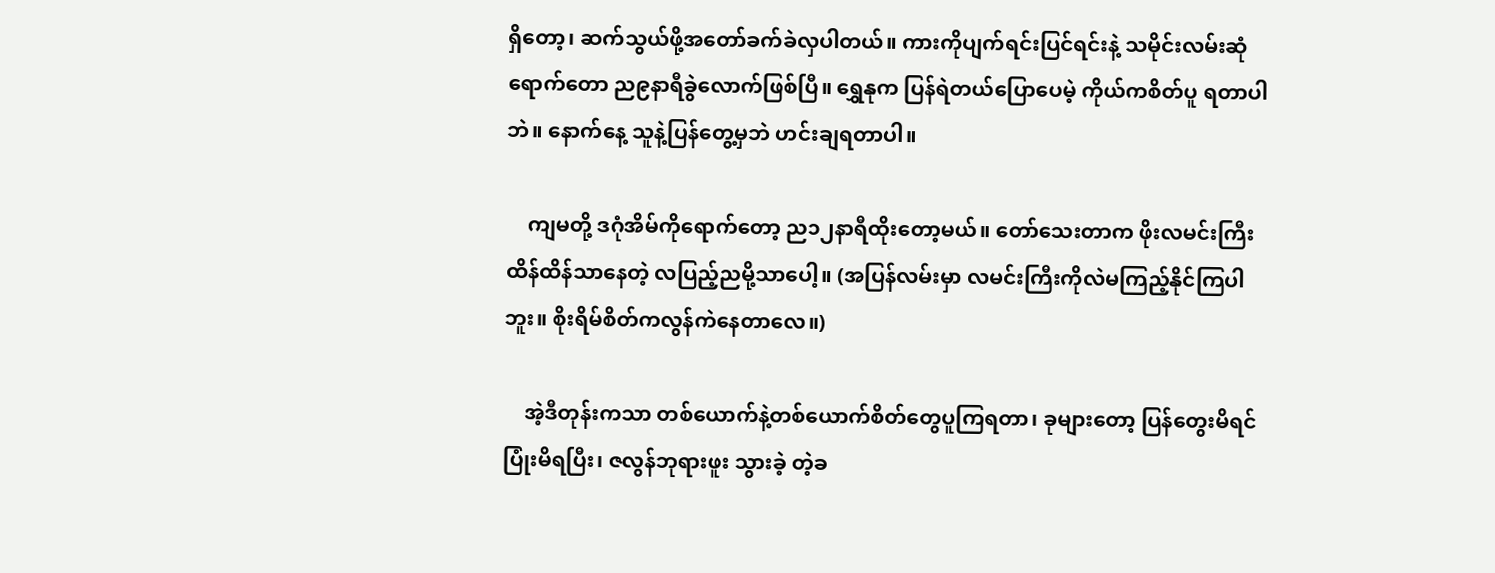ရှိတော့၊ ဆက်သွယ်ဖို့အတော်ခက်ခဲလှပါတယ်။ ကားကိုပျက်ရင်းပြင်ရင်းနဲ့ သမိုင်းလမ်းဆုံရောက်တော ည၉နာရီခွဲလောက်ဖြစ်ပြီ။ ရွှေနုက ပြန်ရဲတယ်ပြောပေမဲ့ ကိုယ်ကစိတ်ပူ ရတာပါဘဲ။ နောက်နေ့ သူနဲ့ပြန်တွေ့မှဘဲ ဟင်းချရတာပါ။

    ကျမတို့ ဒဂုံအိမ်ကိုရောက်တော့ ည၁၂နာရီထိုးတော့မယ်။ တော်သေးတာက ဖိုးလမင်းကြီးထိန်ထိန်သာနေတဲ့ လပြည့်ညမို့သာပေါ့။ (အပြန်လမ်းမှာ လမင်းကြီးကိုလဲမကြည့်နိုင်ကြပါဘူး။ စိုးရိမ်စိတ်ကလွန်ကဲနေတာလေ။)

    အဲ့ဒီတုန်းကသာ တစ်ယောက်နဲ့တစ်ယောက်စိတ်တွေပူကြရတာ၊ ခုများတော့ ပြန်တွေးမိရင်ပြုံးမိရပြီး၊ ဇလွန်ဘုရားဖူး သွားခဲ့ တဲ့ခ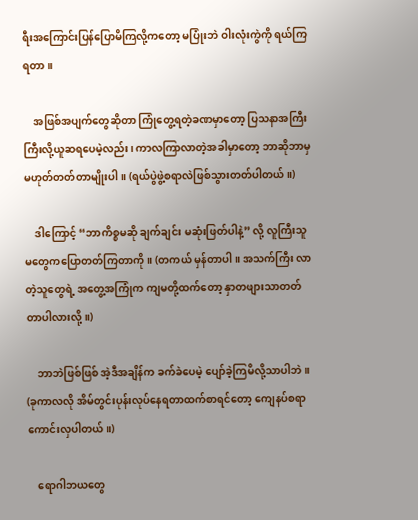ရီးအကြောင်းပြန်ပြောမိကြလို့ကတော့ မပြုံးဘဲ ဝါးလုံးကွဲကို ရယ်ကြရတာ။

    အဖြစ်အပျက်တွေဆိုတာ ကြုံတွေ့ရတဲ့ခဏမှာတော့ ပြသနာအကြီးကြီးလို့ယူဆရပေမဲ့လည်း၊ ကာလကြာလာတဲ့အခါမှာတော့ ဘာဆိုဘာမှမဟုတ်တတ်တာမျိုးပါ။ (ရယ်ပွဲဖွဲ့စရာလဲဖြစ်သွားတတ်ပါတယ်။)

    ဒါကြောင့် “ဘာကိစ္စမဆို ချက်ချင်း မဆုံးဖြတ်ပါနဲ့” လို့ လူကြီးသူမတွေကပြောတတ်ကြတာကို။ (တကယ် မှန်တာပါ။ အသက်ကြီး လာတဲ့သူတွေရဲ့ အတွေ့အကြုံက ကျမတို့ထက်တော့ နှာတဖျားသာတတ်တာပါလားလို့။)

    ဘာဘဲဖြစ်ဖြစ် အဲ့ဒီအချိန်က ခက်ခဲပေမဲ့ ပျော်ခဲ့ကြမိလို့သာပါဘဲ။ (ခုကာလလို အိမ်တွင်းပုန်းလုပ်နေရတာထက်စာရင်တော့ ကျေနပ်စရာကောင်းလှပါတယ်။)

    ရောဂါဘယတွေ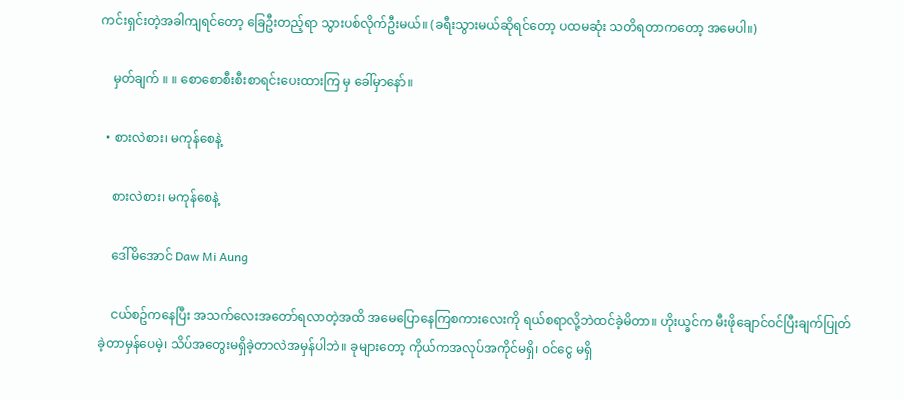ကင်းရှင်းတဲ့အခါကျရင်တော့ ခြေဦးတည့်ရာ သွားပစ်လိုက်ဦးမယ်။ (ခရီးသွားမယ်ဆိုရင်တော့ ပထမဆုံး သတိရတာကတော့ အမေပါ။)

    မှတ်ချက် ။ ။ စောစောစီးစီးစာရင်းပေးထားကြ မှ ခေါ်မှာနော်။

  • စားလဲစား၊ မကုန်စေနဲ့

    စားလဲစား၊ မကုန်စေနဲ့

    ဒေါ်မိအောင် Daw Mi Aung

    ငယ်စဥ်ကနေပြီး အသက်လေးအတော်ရလာတဲ့အထိ အမေပြောနေကြစကားလေးကို ရယ်စရာလို့ဘဲထင်ခဲ့မိတာ။ ဟိုးယ္ခင်က မီးဖိုချောင်ဝင်ပြီးချက်ပြုတ်ခဲ့တာမှန်ပေမဲ့၊ သိပ်အတွေးမရှိခဲ့တာလဲအမှန်ပါဘဲ။ ခုများတော့ ကိုယ်ကအလုပ်အကိုင်မရှိ၊ ဝင်ငွေ မရှိ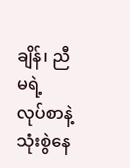ချိန်၊ ညီမရဲ့ လုပ်စာနဲ့သုံးစွဲနေ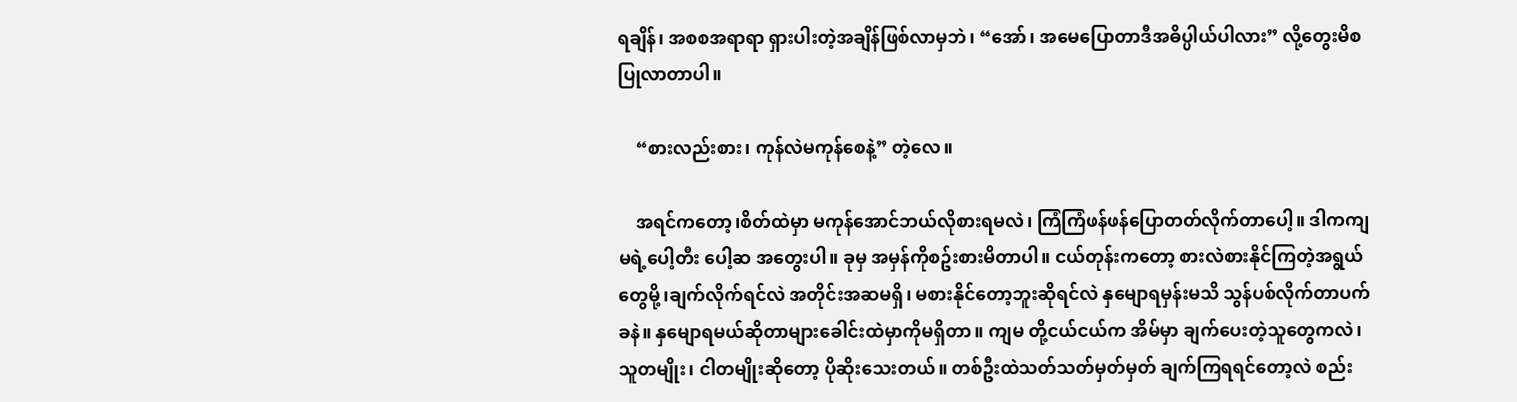ရချိန်၊ အစစအရာရာ ရှားပါးတဲ့အချိန်ဖြစ်လာမှဘဲ၊ “အော်၊ အမေပြောတာဒီအဓိပ္ပါယ်ပါလား” လို့တွေးမိစပြုလာတာပါ။

    “စားလည်းစား၊ ကုန်လဲမကုန်စေနဲ့” တဲ့လေ။

    အရင်ကတော့၊စိတ်ထဲမှာ မကုန်အောင်ဘယ်လိုစားရမလဲ၊ ကြံကြံဖန်ဖန်ပြောတတ်လိုက်တာပေါ့။ ဒါကကျမရဲ့ပေါ့တီး ပေါ့ဆ အတွေးပါ။ ခုမှ အမှန်ကိုစဥ်းစားမိတာပါ။ ငယ်တုန်းကတော့ စားလဲစားနိုင်ကြတဲ့အရွယ်တွေမို့၊ချက်လိုက်ရင်လဲ အတိုင်းအဆမရှိ၊ မစားနိုင်တော့ဘူးဆိုရင်လဲ နှမျောရမှန်းမသိ သွန်ပစ်လိုက်တာပက်ခနဲ။ နှမျောရမယ်ဆိုတာများခေါင်းထဲမှာကိုမရှိတာ။ ကျမ တို့ငယ်ငယ်က အိမ်မှာ ချက်ပေးတဲ့သူတွေကလဲ၊ သူတမျိုး၊ ငါတမျိုးဆိုတော့ ပိုဆိုးသေးတယ်။ တစ်ဦးထဲသတ်သတ်မှတ်မှတ် ချက်ကြရရင်တော့လဲ စည်း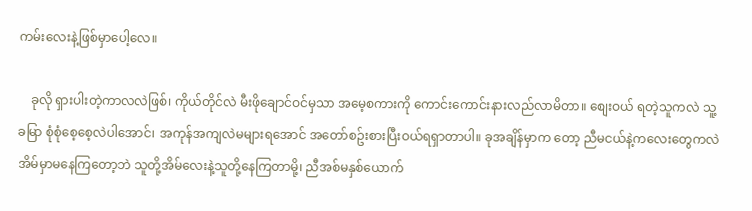ကမ်းလေးနဲ့ဖြစ်မှာပေါ့လေ။

    ခုလို ရှားပါးတဲ့ကာလလဲဖြစ်၊ ကိုယ်တိုင်လဲ မီးဖိုချောင်ဝင်မှသာ အမေ့စကားကို ကောင်းကောင်းနားလည်လာမိတာ။ စျေးဝယ် ရတဲ့သူကလဲ သူ့ခမြာ စုံစုံစေ့စေ့လဲပါအောင်၊ အကုန်အကျလဲမများရအောင် အတော်စဥ်းစားပြီးဝယ်ရရှာတာပါ။ ခုအချိန်မှာက တော့ ညီမငယ်နဲ့ကလေးတွေကလဲ အိမ်မှာမနေကြတော့ဘဲ သူတို့အိမ်လေးနဲ့သူတို့နေကြတာမို့၊ ညီအစ်မနှစ်ယောက်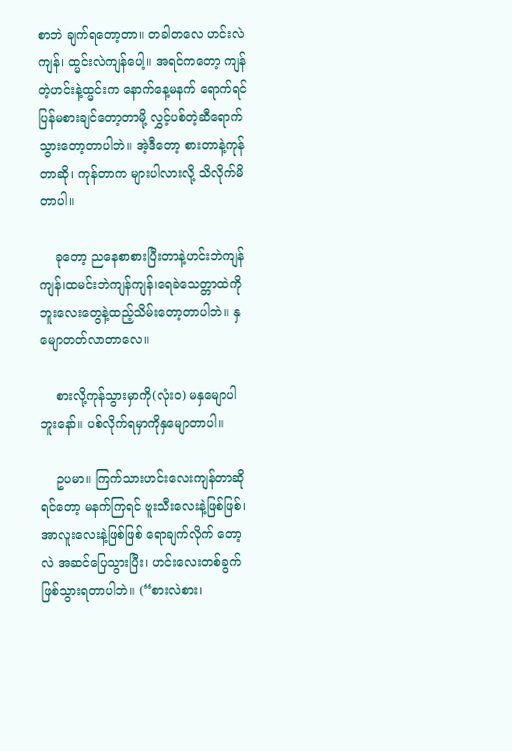စာဘဲ ချက်ရတော့တာ။ တခါတလေ ဟင်းလဲကျန်၊ ထ္မင်းလဲကျန်ပေါ့။ အရင်ကတော့ ကျန်တဲ့ဟင်းနဲ့ထ္မင်းက နောက်နေ့မနက် ရောက်ရင်ပြန်မစားချင်တော့တာမို့ လွှင့်ပစ်တဲ့ဆီရောက်သွားတော့တာပါဘဲ။ အဲ့ဒီတော့ စားတာနဲ့ကုန်တာဆို၊ ကုန်တာက များပါလားလို့ သိလိုက်မိတာပါ။

    ခုတော့ ညနေစာစားပြီးတာနဲ့ဟင်းဘဲကျန်ကျန်၊ထမင်းဘဲကျန်ကျန်၊ရေခဲသေတ္တာထဲကို ဘူးလေးတွေနဲ့ထည့်သိမ်းတော့တာပါဘဲ။ နှမျောတတ်လာတာလေ။

    စားလို့ကုန်သွားမှာကို(လုံးဝ) မနှမျောပါဘူးနော်။ ပစ်လိုက်ရမှာကိုနှမျောတာပါ။

    ဥပမာ။ ကြက်သားဟင်းလေးကျန်တာဆိုရင်တော့ မနက်ကြရင် ဗူးသီးလေးနဲ့ဖြစ်ဖြစ်၊ အာလူးလေးနဲ့ဖြစ်ဖြစ် ရောချက်လိုက် တော့လဲ အဆင်ပြေသွားပြီး၊ ဟင်းလေးတစ်ခွက်ဖြစ်သွားရတာပါဘဲ။ (“စားလဲစား၊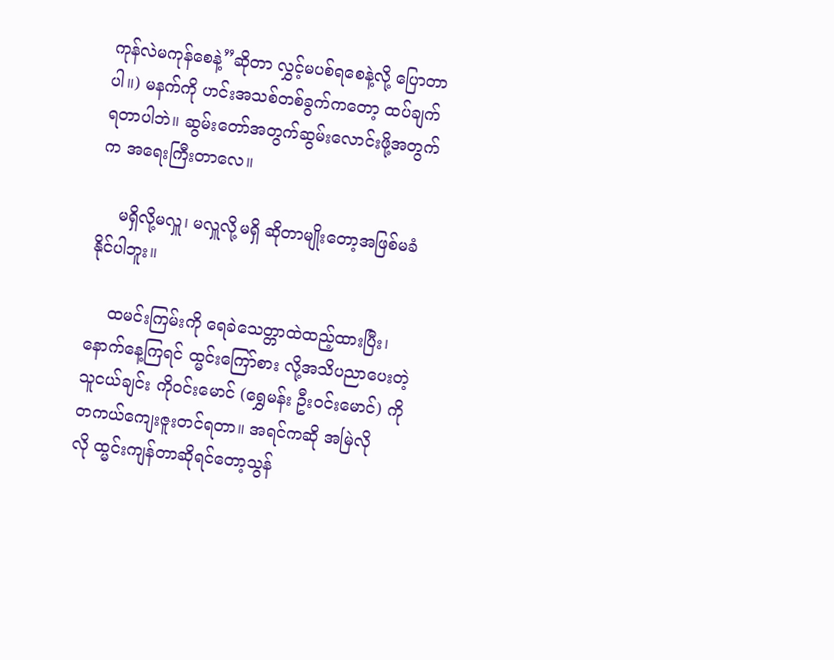ကုန်လဲမကုန်စေနဲ့”ဆိုတာ လွှင့်မပစ်ရစေနဲ့လို့ ပြောတာပါ။) မနက်ကို ဟင်းအသစ်တစ်ခွက်ကတော့ ထပ်ချက်ရတာပါဘဲ။ ဆွမ်းတော်အတွက်ဆွမ်းလောင်းဖို့အတွက်က အရေးကြီးတာလေ။

    မရှိလို့မလှူ၊ မလှူလို့မရှိ ဆိုတာမျိုးတော့အဖြစ်မခံနိုင်ပါဘူး။

    ထမင်းကြမ်းကို ရေခဲသေတ္တာထဲထည့်ထားပြီး၊ နောက်နေ့ကြရင် ထ္မင်းကြော်စား လို့အသိပညာပေးတဲ့ သူငယ်ချင်း ကိုဝင်းမောင် (ရွှေမန်း ဦးဝင်းမောင်) ကို တကယ်ကျေးဇူးတင်ရတာ။ အရင်ကဆို အမြဲလိုလို ထ္မင်းကျန်တာဆိုရင်တော့သွန်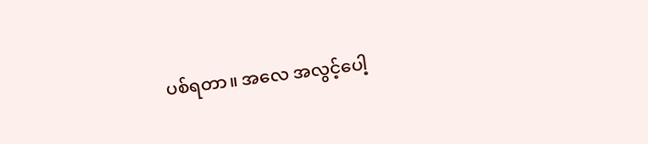ပစ်ရတာ။ အလေ အလွင့်ပေါ့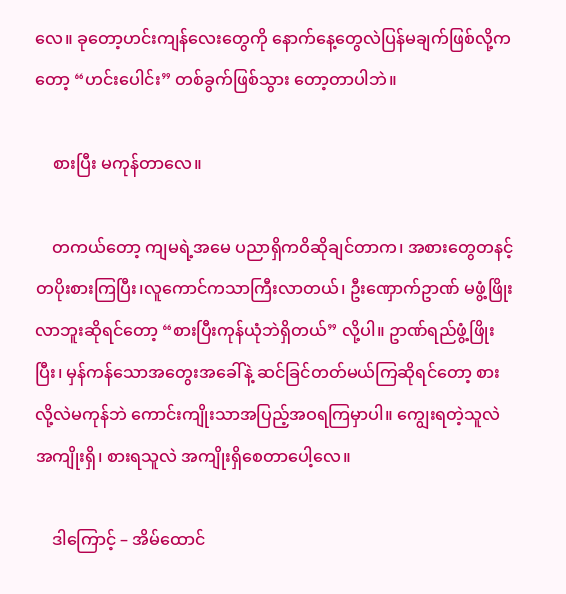လေ။ ခုတော့ဟင်းကျန်လေးတွေကို နောက်နေ့တွေလဲပြန်မချက်ဖြစ်လို့ကတော့ “ဟင်းပေါင်း” တစ်ခွက်ဖြစ်သွား တော့တာပါဘဲ။

    စားပြီး မကုန်တာလေ။

    တကယ်တော့ ကျမရဲ့အမေ ပညာရှိကဝိဆိုချင်တာက၊ အစားတွေတနင့်တပိုးစားကြပြီး၊လူကောင်ကသာကြီးလာတယ်၊ ဦးဏှောက်ဥာဏ် မဖွံ့ဖြိုးလာဘူးဆိုရင်တော့ “စားပြီးကုန်ယုံဘဲရှိတယ်” လို့ပါ။ ဥာဏ်ရည်ဖွံ့ဖြိုးပြီး၊ မှန်ကန်သောအတွေးအခေါ်နဲ့ ဆင်ခြင်တတ်မယ်ကြဆိုရင်တော့ စားလို့လဲမကုန်ဘဲ ကောင်းကျိုးသာအပြည့်အဝရကြမှာပါ။ ကျွေးရတဲ့သူလဲအကျိုးရှိ၊ စားရသူလဲ အကျိုးရှိစေတာပေါ့လေ။

    ဒါကြောင့် – အိမ်ထောင်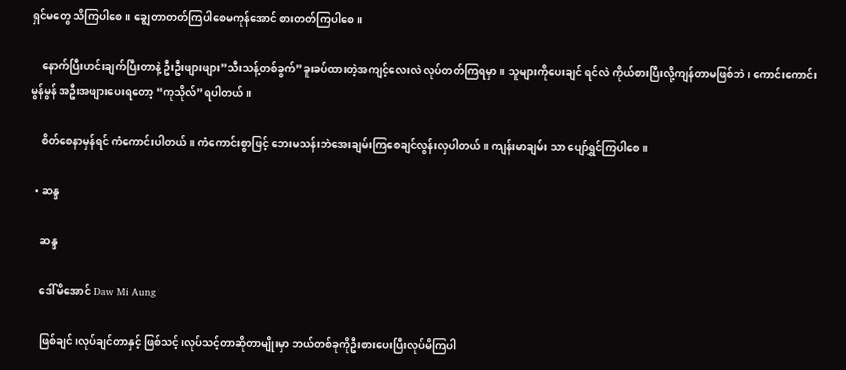ရှင်မတွေ သိကြပါစေ။ ချွေတာတတ်ကြပါစေမကုန်အောင် စားတတ်ကြပါစေ။

    နောက်ပြီးဟင်းချက်ပြီးတာနဲ့ ဦးဦးဖျားဖျား”သီးသန့်တစ်ခွက်”ခူးခပ်ထားတဲ့အကျင့်လေးလဲ လုပ်တတ်ကြရမှာ။ သူများကိုပေးချင် ရင်လဲ ကိုယ်စားပြီးလို့ကျန်တာမဖြစ်ဘဲ၊ ကောင်းကောင်းမွန်မွန် အဦးအဖျားပေးရတော့ “ကုသိုလ်”ရပါတယ်။

    စိတ်စေနာမှန်ရင် ကံကောင်းပါတယ်။ ကံကောင်းစွာဖြင့် ဘေးမသန်းဘဲအေးချမ်းကြစေချင်လွန်းလှပါတယ်။ ကျန်းမာချမ်း သာ ပျော်ရွှင်ကြပါစေ။

  • ဆန္ဒ

    ဆန္ဒ

    ဒေါ်မိအောင် Daw Mi Aung

    ဖြစ်ချင်၊လုပ်ချင်တာနှင့် ဖြစ်သင့်၊လုပ်သင့်တာဆိုတာမျိုးမှာ ဘယ်တစ်ခုကိုဦးစားပေးပြီးလုပ်မိကြပါ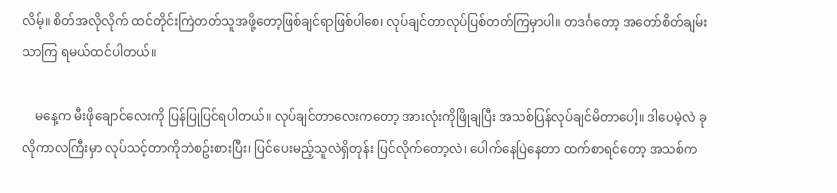လိမ့်။ စိတ်အလိုလိုက် ထင်တိုင်းကြဲတတ်သူအဖို့တော့ဖြစ်ချင်ရာဖြစ်ပါစေ၊ လုပ်ချင်တာလုပ်ပြစ်တတ်ကြမှာပါ။ တဒင်္ဂတော့ အတော်စိတ်ချမ်း သာကြ ရမယ်ထင်ပါတယ်။

    မနေ့က မီးဖိုချောင်လေးကို ပြန်ပြုပြင်ရပါတယ်။ လုပ်ချင်တာလေးကတော့ အားလုံးကိုဖြိုချပြီး အသစ်ပြန်လုပ်ချင်မိတာပေါ့။ ဒါပေမဲ့လဲ ခုလိုကာလကြီးမှာ လုပ်သင့်တာကိုဘဲစဥ်းစားပြီး၊ ပြင်ပေးမည့်သူလဲရှိတုန်း ပြင်လိုက်တော့လဲ၊ ပေါက်နေပြဲနေတာ ထက်စာရင်တော့ အသစ်က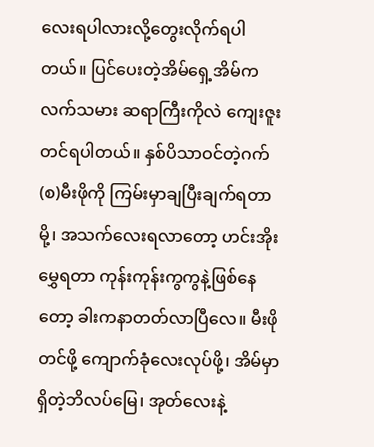လေးရပါလားလို့တွေးလိုက်ရပါတယ်။ ပြင်ပေးတဲ့အိမ်ရှေ့အိမ်ကလက်သမား ဆရာကြီးကိုလဲ ကျေးဇူးတင်ရပါတယ်။ နှစ်ပိသာဝင်တဲ့ဂက်(စ)မီးဖိုကို ကြမ်းမှာချပြီးချက်ရတာမို့၊ အသက်လေးရလာတော့ ဟင်းအိုးမွှေရတာ ကုန်းကုန်းကွကွနဲ့ဖြစ်နေတော့ ခါးကနာတတ်လာပြီလေ။ မီးဖိုတင်ဖို့ ကျောက်ခုံလေးလုပ်ဖို့၊ အိမ်မှာရှိတဲ့ဘိလပ်မြေ၊ အုတ်လေးနဲ့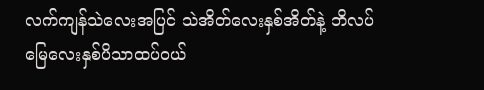လက်ကျန်သဲလေးအပြင် သဲအိတ်လေးနှစ်အိတ်နဲ့ ဘိလပ်မြေလေးနှစ်ပိသာထပ်ဝယ်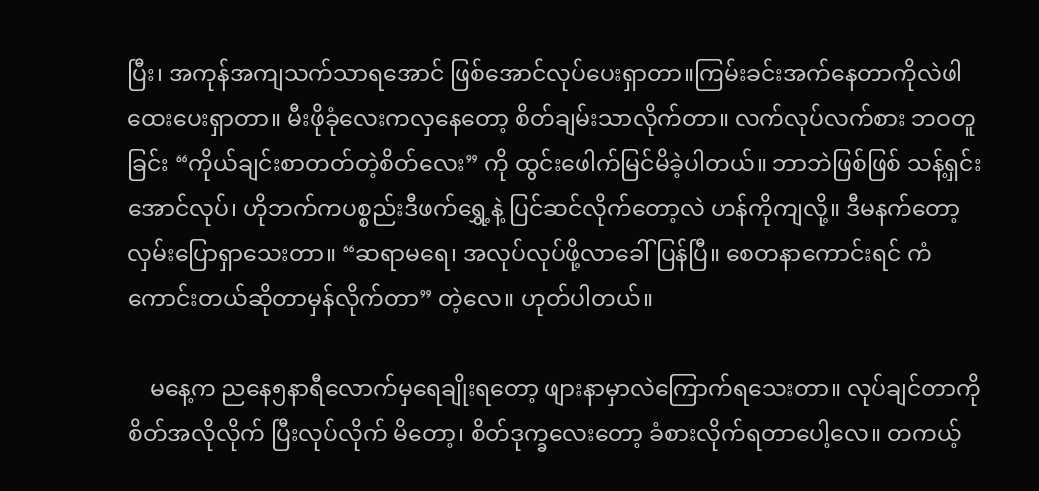ပြီး၊ အကုန်အကျသက်သာရအောင် ဖြစ်အောင်လုပ်ပေးရှာတာ။ကြမ်းခင်းအက်နေတာကိုလဲဖါထေးပေးရှာတာ။ မီးဖိုခုံလေးကလှနေတော့ စိတ်ချမ်းသာလိုက်တာ။ လက်လုပ်လက်စား ဘဝတူခြင်း “ကိုယ်ချင်းစာတတ်တဲ့စိတ်လေး” ကို ထွင်းဖေါက်မြင်မိခဲ့ပါတယ်။ ဘာဘဲဖြစ်ဖြစ် သန့်ရှင်း အောင်လုပ်၊ ဟိုဘက်ကပစ္စည်းဒီဖက်ရွှေ့နဲ့ ပြင်ဆင်လိုက်တော့လဲ ဟန်ကိုကျလို့။ ဒီမနက်တော့ လှမ်းပြောရှာသေးတာ။ “ဆရာမရေ၊ အလုပ်လုပ်ဖို့လာခေါ်ပြန်ပြီ။ စေတနာကောင်းရင် ကံကောင်းတယ်ဆိုတာမှန်လိုက်တာ” တဲ့လေ။ ဟုတ်ပါတယ်။

    မနေ့က ညနေ၅နာရီလောက်မှရေချိုးရတော့ ဖျားနာမှာလဲကြောက်ရသေးတာ။ လုပ်ချင်တာကိုစိတ်အလိုလိုက် ပြီးလုပ်လိုက် မိတော့၊ စိတ်ဒုက္ခလေးတော့ ခံစားလိုက်ရတာပေါ့လေ။ တကယ့်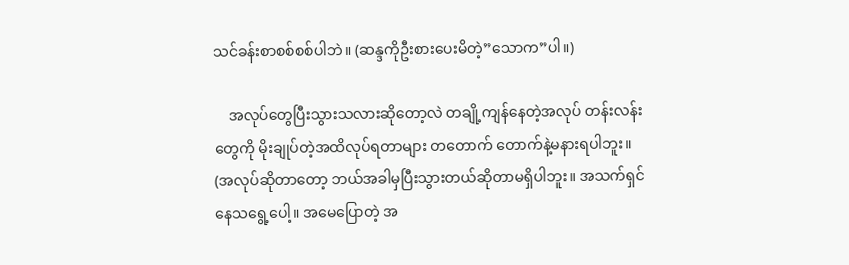သင်ခန်းစာစစ်စစ်ပါဘဲ။ (ဆန္ဒကိုဦးစားပေးမိတဲ့”သောက”ပါ။)

    အလုပ်တွေပြီးသွားသလားဆိုတော့လဲ တချို့ကျန်နေတဲ့အလုပ် တန်းလန်းတွေကို မိုးချုပ်တဲ့အထိလုပ်ရတာများ တတောက် တောက်နဲ့မနားရပါဘူး။ (အလုပ်ဆိုတာတော့ ဘယ်အခါမှပြီးသွားတယ်ဆိုတာမရှိပါဘူး။ အသက်ရှင်နေသရွေ့ပေါ့။ အမေပြောတဲ့ အ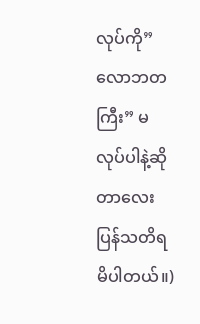လုပ်ကို”လောဘတကြီး” မလုပ်ပါနဲ့ဆိုတာလေးပြန်သတိရမိပါတယ်။)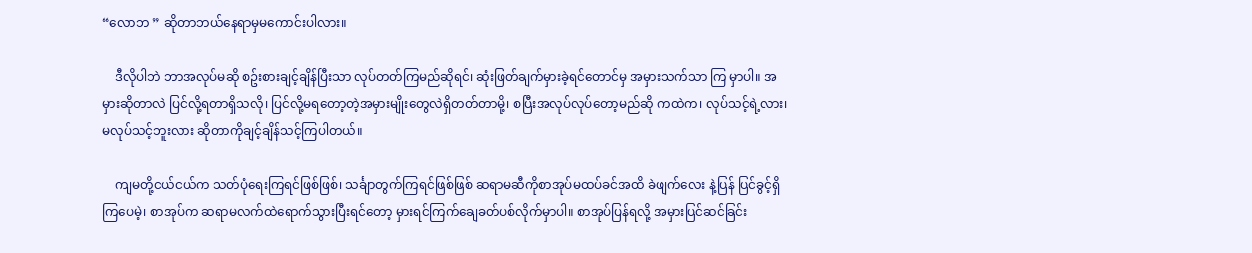“လောဘ ” ဆိုတာဘယ်နေရာမှမကောင်းပါလား။

    ဒီလိုပါဘဲ ဘာအလုပ်မဆို စဥ်းစားချင့်ချိန်ပြီးသာ လုပ်တတ်ကြမည်ဆိုရင်၊ ဆုံးဖြတ်ချက်မှားခဲ့ရင်တောင်မှ အမှားသက်သာ ကြ မှာပါ။ အမှားဆိုတာလဲ ပြင်လို့ရတာရှိသလို၊ ပြင်လို့မရတော့တဲ့အမှားမျိုးတွေလဲရှိတတ်တာမို့၊ စပြီးအလုပ်လုပ်တော့မည်ဆို ကထဲက၊ လုပ်သင့်ရဲ့လား၊မလုပ်သင့်ဘူးလား ဆိုတာကိုချင့်ချိန်သင့်ကြပါတယ်။

    ကျမတို့ငယ်ငယ်က သတ်ပုံရေးကြရင်ဖြစ်ဖြစ်၊ သင်္ချာတွက်ကြရင်ဖြစ်ဖြစ် ဆရာမဆီကိုစာအုပ်မထပ်ခင်အထိ ခဲဖျက်လေး နဲ့ပြန် ပြင်ခွင့်ရှိကြပေမဲ့၊ စာအုပ်က ဆရာမလက်ထဲရောက်သွားပြီးရင်တော့ မှားရင်ကြက်ချေခတ်ပစ်လိုက်မှာပါ။ စာအုပ်ပြန်ရလို့ အမှားပြင်ဆင်ခြင်း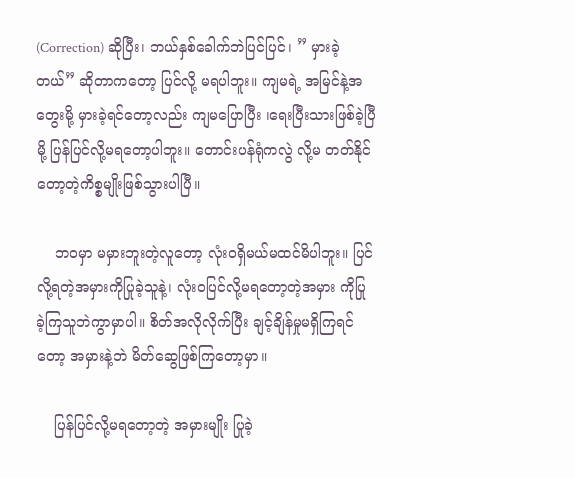(Correction) ဆိုပြီး၊ ဘယ်နှစ်ခေါက်ဘဲပြင်ပြင်၊ ” မှားခဲ့တယ်” ဆိုတာကတော့ ပြင်လို့ မရပါဘူး။ ကျမရဲ့ အမြင်နဲ့အတွေးမို့ မှားခဲ့ရင်တော့လည်း ကျမပြောပြီး ၊ရေးပြီးသားဖြစ်ခဲ့ပြီမို့ ပြန်ပြင်လို့မရတော့ပါဘူး။ တောင်းပန်ရုံကလွဲ လို့မ တတ်နိုင်တော့တဲ့ကိစ္စမျိုးဖြစ်သွားပါပြီ။

    ဘဝမှာ မမှားဘူးတဲ့လူတော့ လုံးဝရှိမယ်မထင်မိပါဘူး။ ပြင်လို့ရတဲ့အမှားကိုပြုခဲ့သူနဲ့၊ လုံးဝပြင်လို့မရတော့တဲ့အမှား ကိုပြု ခဲ့ကြသူဘဲကွာမှာပါ။ စိတ်အလိုလိုက်ပြီး ချင့်ချိန်မှုမရှိကြရင်တော့ အမှားနဲ့ဘဲ မိတ်ဆွေဖြစ်ကြတော့မှာ။

    ပြန်ပြင်လို့မရတော့တဲ့ အမှားမျိုး ပြုခဲ့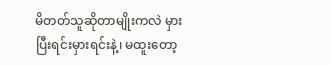မိတတ်သူဆိုတာမျိုးကလဲ မှားပြီးရင်းမှားရင်းနဲ့၊ မထူးတော့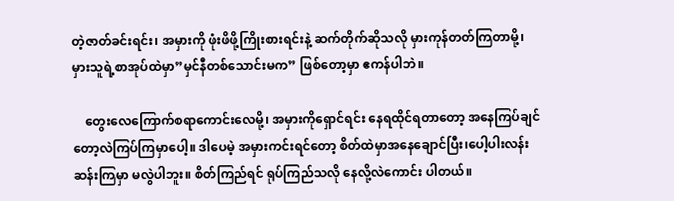တဲ့ဇာတ်ခင်းရင်း၊ အမှားကို ဖုံးဖိဖို့ကြိုးစားရင်းနဲ့ ဆက်တိုက်ဆိုသလို မှားကုန်တတ်ကြတာမို့၊ မှားသူရဲ့စာအုပ်ထဲမှာ”မှင်နီတစ်သောင်းမက” ဖြစ်တော့မှာ ဧကန်ပါဘဲ။

    တွေးလေကြောက်စရာကောင်းလေမို့၊ အမှားကိုရှောင်ရင်း နေရထိုင်ရတာတော့ အနေကြပ်ချင်တော့လဲကြပ်ကြမှာပေါ့။ ဒါပေမဲ့ အမှားကင်းရင်တော့ စိတ်ထဲမှာအနေချောင်ပြီး၊ပေါ့ပါးလန်းဆန်းကြမှာ မလွဲပါဘူး။ စိတ်ကြည်ရင် ရုပ်ကြည်သလို နေလို့လဲကောင်း ပါတယ်။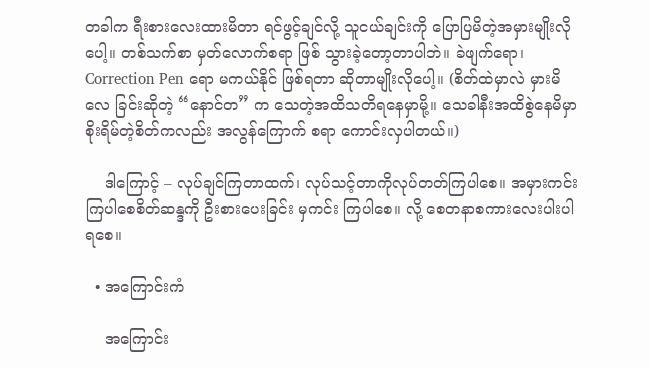တခါက ရီးစားလေးထားမိတာ ရင်ဖွင့်ချင်လို့ သူငယ်ချင်းကို ပြောပြမိတဲ့အမှားမျိုးလိုပေါ့။ တစ်သက်စာ မှတ်လောက်စရာ ဖြစ် သွားခဲ့တော့တာပါဘဲ။ ခဲဖျက်ရော၊ Correction Pen ရော မကယ်နိုင် ဖြစ်ရတာ ဆိုတာမျိုးလိုပေါ့။ (စိတ်ထဲမှာလဲ မှားမိလေ ခြင်းဆိုတဲ့ “နောင်တ” က သေတဲ့အထိသတိရနေမှာမို့။ သေခါနီးအထိစွဲနေမိမှာစိုးရိမ်တဲ့စိတ်ကလည်း အလွန်ကြောက် စရာ ကောင်းလှပါတယ်။)

    ဒါကြောင့် – လုပ်ချင်ကြတာထက်၊ လုပ်သင့်တာကိုလုပ်တတ်ကြပါစေ။ အမှားကင်းကြပါစေစိတ်ဆန္ဒကို ဦးစားပေးခြင်း မှကင်း ကြပါစေ။ လို့ စေတနာစကားလေးပါးပါရစေ။

  • အကြောင်းကံ

    အကြောင်း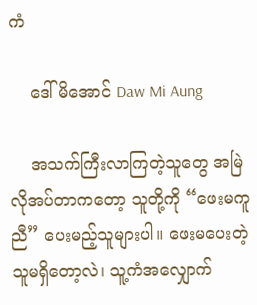ကံ

    ဒေါ်မိအောင် Daw Mi Aung

    အသက်ကြီးလာကြတဲ့သူတွေ အမြဲလိုအပ်တာကတော့ သူတို့ကို “ဖေးမကူညီ” ပေးမည့်သူများပါ။ ဖေးမပေးတဲ့သူမရှိတော့လဲ၊ သူ့ကံအလျှောက်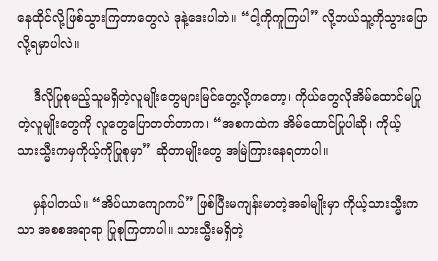နေထိုင်လို့ဖြစ်သွားကြတာတွေလဲ ဒုနဲ့ဒေးပါဘဲ။ “ငါ့ကိုကူကြပါ” လို့ဘယ်သူ့ကိုသွားပြောလို့ရမှာပါလဲ။

    ဒီလိုပြုစုမည့်သူမရှိတဲ့လူမျိုးတွေများမြင်တွေ့လို့ကတော့၊ ကိုယ်တွေလိုအိမ်ထောင်မပြုတဲ့လူမျိုးတွေကို လူတွေပြောတတ်တာက၊ “အစကထဲက အိမ်ထောင်ပြုပါဆို၊ ကိုယ့်သားသ္မီးကမှကိုယ့်ကိုပြုစုမှာ” ဆိုတာမျိုးတွေ အမြဲကြားနေရတာပါ။

    မှန်ပါတယ်။ “အိပ်ယာကျောကပ်” ဖြစ်ပြီးမကျန်းမာတဲ့အခါမျိုးမှာ ကိုယ့်သားသ္မီးကသာ အစစအရာရာ ပြုစုကြတာပါ။ သားသ္မီးမရှိတဲ့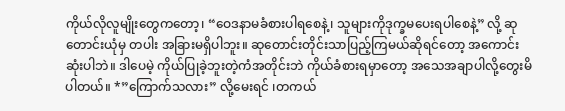ကိုယ်လိုလူမျိုးတွေကတော့၊ “ဝေဒနာမခံစားပါရစေနဲ့၊ သူများကိုဒုက္ခမပေးရပါစေနဲ့” လို့ ဆုတောင်းယုံမှ တပါး အခြားမရှိပါဘူး။ ဆုတောင်းတိုင်းသာပြည့်ကြမယ်ဆိုရင်တော့ အကောင်းဆုံးပါဘဲ။ ဒါပေမဲ့ ကိုယ်ပြုခဲ့ဘူးတဲ့ကံအတိုင်းဘဲ ကိုယ်ခံစားရမှာတော့ အသေအချာပါလို့တွေးမိပါတယ်။ *”ကြောက်သလား” လို့မေးရင် ၊တကယ်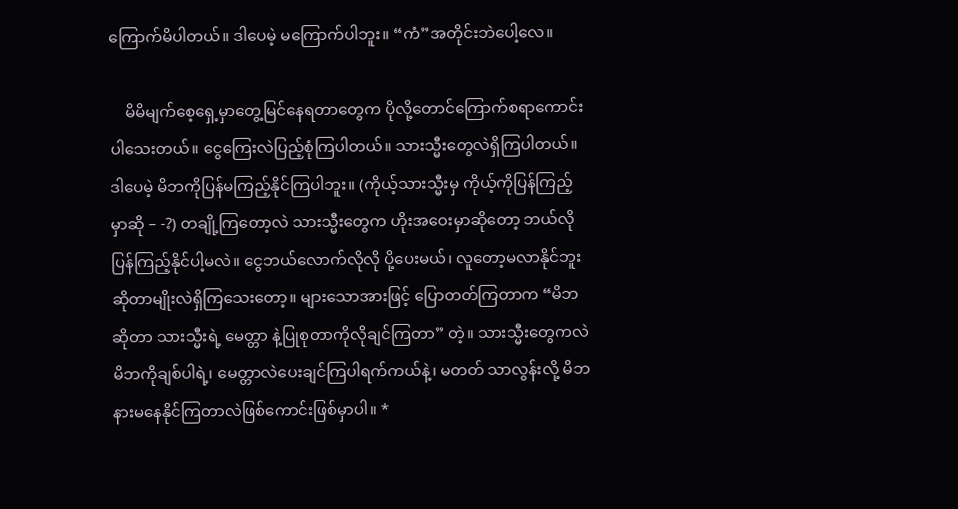ကြောက်မိပါတယ်။ ဒါပေမဲ့ မကြောက်ပါဘူး။ “ကံ”အတိုင်းဘဲပေါ့လေ။

    မိမိမျက်စေ့ရှေ့မှာတွေ့မြင်နေရတာတွေက ပိုလို့တောင်ကြောက်စရာကောင်းပါသေးတယ်။ ငွေကြေးလဲပြည့်စုံကြပါတယ်။ သားသ္မီးတွေလဲရှိကြပါတယ်။ ဒါပေမဲ့ မိဘကိုပြန်မကြည့်နိုင်ကြပါဘူး။ (ကိုယ့်သားသ္မီးမှ ကိုယ့်ကိုပြန်ကြည့်မှာဆို – -?) တချို့ကြတော့လဲ သားသ္မီးတွေက ဟိုးအဝေးမှာဆိုတော့ ဘယ်လိုပြန်ကြည့်နိုင်ပါ့မလဲ။ ငွေဘယ်လောက်လိုလို ပို့ပေးမယ်၊ လူတော့မလာနိုင်ဘူးဆိုတာမျိုးလဲရှိကြသေးတော့။ များသောအားဖြင့် ပြောတတ်ကြတာက “မိဘဆိုတာ သားသ္မီးရဲ့ မေတ္တာ နဲ့ပြုစုတာကိုလိုချင်ကြတာ” တဲ့။ သားသ္မီးတွေကလဲ မိဘကိုချစ်ပါရဲ့၊ မေတ္တာလဲပေးချင်ကြပါရက်ကယ်နဲ့၊ မတတ် သာလွန်းလို့ မိဘနားမနေနိုင်ကြတာလဲဖြစ်ကောင်းဖြစ်မှာပါ။ *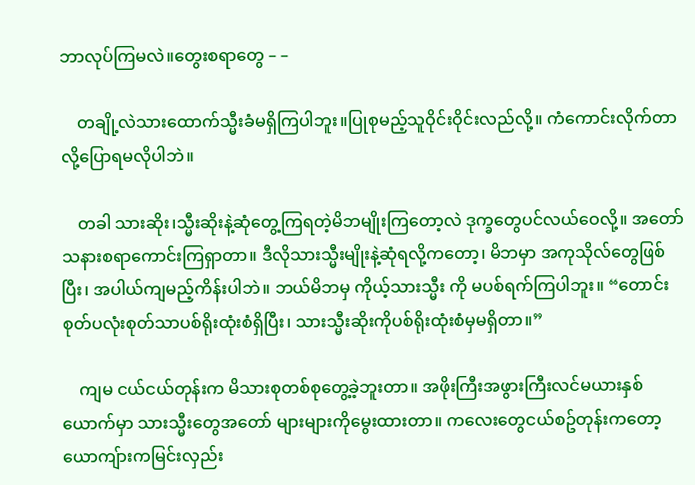ဘာလုပ်ကြမလဲ။တွေးစရာတွေ – –

    တချို့လဲသားထောက်သ္မီးခံမရှိကြပါဘူး။ပြုစုမည့်သူဝိုင်းဝိုင်းလည်လို့။ ကံကောင်းလိုက်တာလို့ပြောရမလိုပါဘဲ။

    တခါ သားဆိုး၊သ္မီးဆိုးနဲ့ဆုံတွေ့ကြရတဲ့မိဘမျိုးကြတော့လဲ ဒုက္ခတွေပင်လယ်ဝေလို့။ အတော်သနားစရာကောင်းကြရှာတာ။ ဒီလိုသားသ္မီးမျိုးနဲ့ဆုံရလို့ကတော့၊ မိဘမှာ အကုသိုလ်တွေဖြစ်ပြီး၊ အပါယ်ကျမည့်ကိန်းပါဘဲ။ ဘယ်မိဘမှ ကိုယ့်သားသ္မီး ကို မပစ်ရက်ကြပါဘူး။ “တောင်းစုတ်ပလုံးစုတ်သာပစ်ရိုးထုံးစံရှိပြီး၊ သားသ္မီးဆိုးကိုပစ်ရိုးထုံးစံမှမရှိတာ။”

    ကျမ ငယ်ငယ်တုန်းက မိသားစုတစ်စုတွေ့ခဲ့ဘူးတာ။ အဖိုးကြီးအဖွားကြီးလင်မယားနှစ်ယောက်မှာ သားသ္မီးတွေအတော် များများကိုမွေးထားတာ။ ကလေးတွေငယ်စဥ်တုန်းကတော့ ယောကျ်ားကမြင်းလှည်း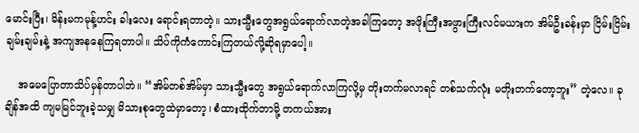မောင်းပြီး၊ မိန်းမကမုန့်ဟင်း ခါးလေး ရောင်းရတာတဲ့။ သားသ္မီးတွေအရွယ်ရောက်လာတဲ့အခါကြတော့ အဖိုးကြီးအဖွားကြီးလင်မယားက အိမ်ဦးခန်းမှာ ငြိမ်းငြိမ်း ချမ်းချမ်းနဲ့ အကျအနနေကြရတာပါ။ သိပ်ကိုကံကောင်းကြတယ်လို့ဆိုရမှာပေါ့။

    အမေပြောတာသိပ်မှန်တာပါဘဲ။ “အိမ်တစ်အိမ်မှာ သားသ္မီးတွေ အရွယ်ရောက်လာကြလို့မှ တိုးတက်မလာရင် တစ်သက်လုံး မတိုးတက်တော့ဘူး” တဲ့လေ။ ခုချိန်အထိ ကျမမြင်ဘူးခဲ့သမျှ မိသားစုတွေထဲမှာတော့၊ စံထားထိုက်တာမို့ တကယ်အား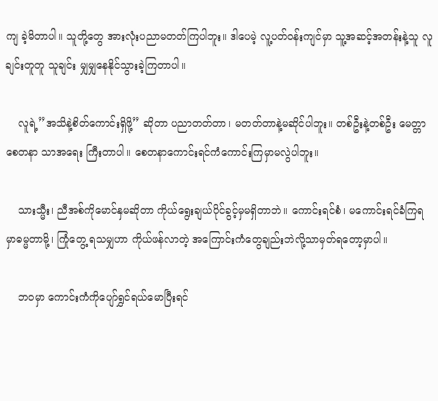ကျ ခဲ့မိတာပါ။ သူတို့တွေ အားလုံးပညာမတတ်ကြပါဘူး။ ဒါပေမဲ့ လူ့ပတ်ဝန်းကျင်မှာ သူ့အဆင့်အတန်းနဲ့သူ လူချင်းတူတူ သူချင်း မျှမျှနေနိုင်သွားခဲ့ကြတာပါ။

    လူရဲ့”အသိနဲ့စိတ်ကောင်းရှိဖို့” ဆိုတာ ပညာတတ်တာ၊ မတတ်တာနဲ့မဆိုင်ပါဘူး။ တစ်ဦးနဲ့တစ်ဦး မေတ္တာ စေတနာ သာအရေး ကြီးတာပါ။ စေတနာကောင်းရင်ကံကောင်းကြမှာမလွဲပါဘူး။

    သားသ္မီး၊ ညီအစ်ကိုမောင်နှမဆိုတာ ကိုယ်ရွေးချယ်ပိုင်ခွင့်မှမရှိတာဘဲ။ ကောင်းရင်စံ၊ မကောင်းရင်ခံကြရမှာဓမ္မတာမို့၊ ကြုံတွေ့ ရသမျှဟာ ကိုယ်ဖန်လာတဲ့ အကြောင်းကံတွေချည်းဘဲလို့သာမှတ်ရတော့မှာပါ။

    ဘဝမှာ ကောင်းကံကိုပျော်ရွှင်ရယ်မောပြီးရင်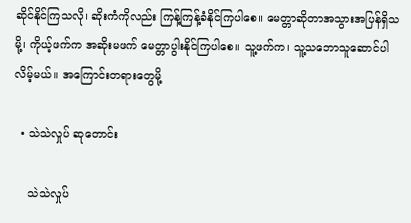ဆိုင်နိုင်ကြသလို၊ ဆိုးကံကိုလည်း ကြန့်ကြန့်ခံနိုင်ကြပါစေ။ မေတ္တာဆိုတာအသွားအပြန်ရှိသမို့၊ ကိုယ့်ဖက်က အဆိုးမဖက် မေတ္တာပွါးနိုင်ကြပါစေ။ သူ့ဖက်က၊ သူ့သဘောသူဆောင်ပါလိမ့်မယ်။ အကြောင်းတရားတွေမို့

  • သဲသဲလှုပ် ဆုတောင်း

    သဲသဲလှုပ်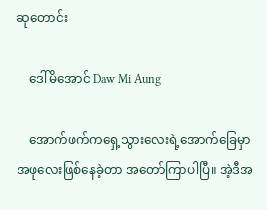ဆုတောင်း

    ဒေါ်မိအောင် Daw Mi Aung

    အောက်ဖက်ကရှေ့သွားလေးရဲ့အောက်ခြေမှာအဖုလေးဖြစ်နေခဲ့တာ အတော်ကြာပါပြီ။ အဲ့ဒီအ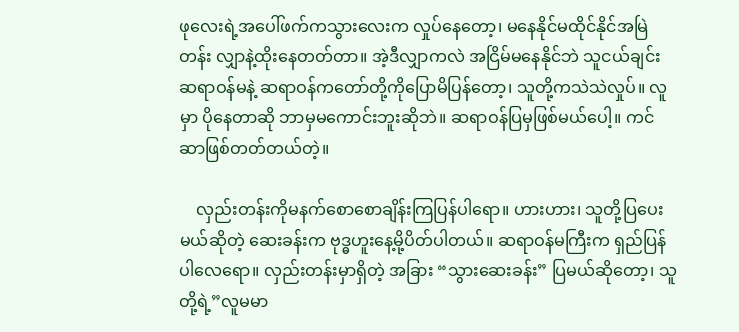ဖုလေးရဲ့အပေါ်ဖက်ကသွားလေးက လှုပ်နေတော့၊ မနေနိုင်မထိုင်နိုင်အမြဲတန်း လျှာနဲ့ထိုးနေတတ်တာ။ အဲ့ဒီလျှာကလဲ အငြိမ်မနေနိုင်ဘဲ သူငယ်ချင်းဆရာဝန်မနဲ့ ဆရာဝန်ကတော်တို့ကိုပြောမိပြန်တော့၊ သူတို့ကသဲသဲလှုပ်။ လူမှာ ပိုနေတာဆို ဘာမှမကောင်းဘူးဆိုဘဲ။ ဆရာဝန်ပြမှဖြစ်မယ်ပေါ့။ ကင်ဆာဖြစ်တတ်တယ်တဲ့။

    လှည်းတန်းကိုမနက်စောစောချိန်းကြပြန်ပါရော။ ဟားဟား၊ သူတို့ပြပေးမယ်ဆိုတဲ့ ဆေးခန်းက ဗုဒ္ဓဟူးနေ့မို့ပိတ်ပါတယ်။ ဆရာဝန်မကြီးက ရှည်ပြန်ပါလေရော။ လှည်းတန်းမှာရှိတဲ့ အခြား “သွားဆေးခန်း” ပြမယ်ဆိုတော့၊ သူတို့ရဲ့”လူမမာ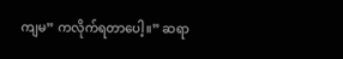ကျမ” ကလိုက်ရတာပေါ့။” ဆရာ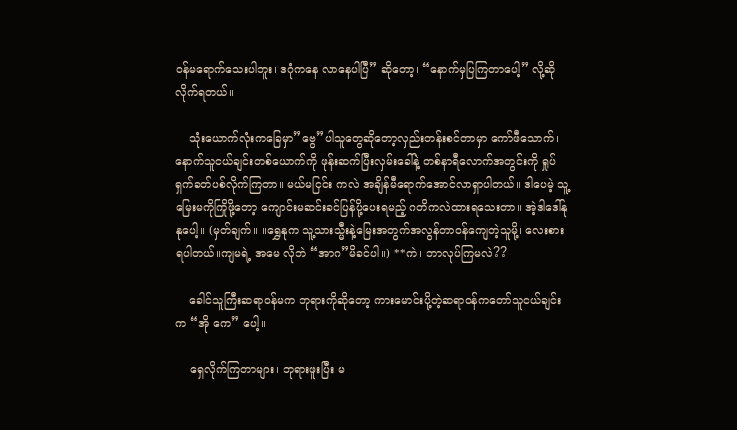ဝန်မရောက်သေးပါဘူး၊ ဒဂုံကနေ လာနေပါပြီ” ဆိုတော့၊ “နောက်မှပြကြတာပေါ့” လို့ဆိုလိုက်ရတယ်။

    သုံးယောက်လုံးကခြေမှာ”ဗွေ”ပါသူတွေဆိုတော့လှည်းတန်းစင်တာမှာ ကော်ဖီသောက်၊ နောက်သူငယ်ချင်းတစ်ယောက်ကို ဖုန်းဆက်ပြီးလှမ်းခေါ်နဲ့ တစ်နာရီလောက်အတွင်းကို ရှုပ်ရှက်ခတ်ပစ်လိုက်ကြတာ။ မယ်မငြင်း ကလဲ အချိန်မီရောက်အောင်လာရှာပါတယ်။ ဒါပေမဲ့ သူ့မြေးမကိုကြိုဖို့တော့ ကျောင်းမဆင်းခင်ပြန်ပို့ပေးရမည့် ဂတိကလဲထားရသေးတာ။ အဲ့ဒါဒေါ်နုနုပေါ့။ (မှတ်ချက်။ ။ရွှေနုက သူ့သားသ္မီးနဲ့မြေးအတွက်အလွန်တာဝန်ကျေတဲ့သူမို့၊ လေးစားရပါတယ်။ကျမရဲ့ အမေ လိုဘဲ “အာဂ”မိခင်ပါ။) **ကဲ၊ ဘာလုပ်ကြမလဲ??

    ခေါင်သူကြီးဆရာဝန်မက ဘုရားကိုဆိုတော့ ကားမောင်းပို့တဲ့ဆရာဝန်ကတော်သူငယ်ချင်းက “အို ကေ” ပေါ့။

    ရှေလိုက်ကြတာများ၊ ဘုရားဖူးပြီး မ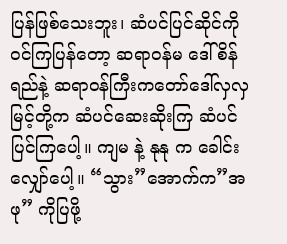ပြန်ဖြစ်သေးဘူး၊ ဆံပင်ပြင်ဆိုင်ကိုဝင်ကြပြန်တော့ ဆရာဝန်မ ဒေါ်စိန်ရည်နဲ့ ဆရာဝန်ကြီးကတော်ဒေါ်လှလှမြင့်တို့က ဆံပင်ဆေးဆိုးကြ ဆံပင်ပြင်ကြပေါ့။ ကျမ နဲ့ နုနု က ခေါင်းလျှော်ပေါ့။ “သွား”အောက်က”အဖု” ကိုပြဖို့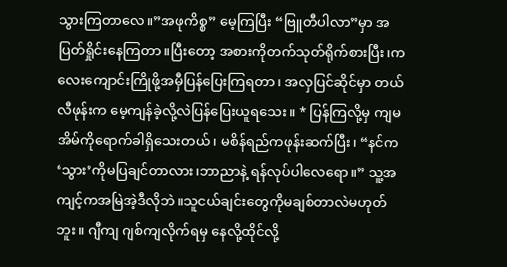သွားကြတာလေ။”အဖုကိစ္စ” မေ့ကြပြီး “ဗြူတီပါလာ”မှာ အပြတ်ရှိုင်းနေကြတာ။ပြီးတော့ အစားကိုတက်သုတ်ရိုက်စားပြီး၊ကလေးကျောင်းကြိုဖို့အမှီပြန်ပြေးကြရတာ၊ အလှပြင်ဆိုင်မှာ တယ်လီဖုန်းက မေ့ကျန်ခဲ့လို့လဲပြန်ပြေးယူရသေး။ * ပြန်ကြလို့မှ ကျမအိမ်ကိုရောက်ခါရှိသေးတယ်၊ မစိန်ရည်ကဖုန်းဆက်ပြီး၊ “နင်က ‘သွား’ကိုမပြချင်တာလား၊ဘာညာနဲ့ ရန်လုပ်ပါလေရော။” သူ့အကျင့်ကအမြဲအဲ့ဒီလိုဘဲ။သူငယ်ချင်းတွေကိုမချစ်တာလဲမဟုတ်ဘူး။ ဂျီကျ ဂျစ်ကျလိုက်ရမှ နေလို့ထိုင်လို့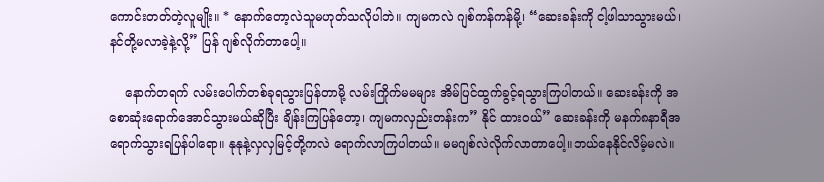ကောင်းတတ်တဲ့လူမျိုး။ * နောက်တော့လဲသူမဟုတ်သလိုပါဘဲ။ ကျမကလဲ ဂျစ်ကန်ကန်မို့၊ “ဆေးခန်းကို ငါ့ဖါသာသွားမယ်၊ နင်တို့မလာခဲ့နဲ့လို့” ပြန် ဂျစ်လိုက်တာပေါ့။

    နောက်တရက် လမ်းပေါက်တစ်ခုရသွားပြန်တာမို့ လမ်းကြိုက်မမများ အိမ်ပြင်ထွက်ခွင့်ရသွားကြပါတယ်။ ဆေးခန်းကို အစောဆုံးရောက်အောင်သွားမယ်ဆိုပြီး ချိန်းကြပြန်တော့၊ ကျမကလှည်းတန်းက” နိုင် ထားဝယ်” ဆေးခန်းကို မနက်၈နာရီအရောက်သွားရပြန်ပါရော။ နုနုနဲ့လှလှမြင့်တို့ကလဲ ရောက်လာကြပါတယ်။ မမဂျစ်လဲလိုက်လာတာပေါ့။ဘယ်နေနိုင်လိမ့်မလဲ။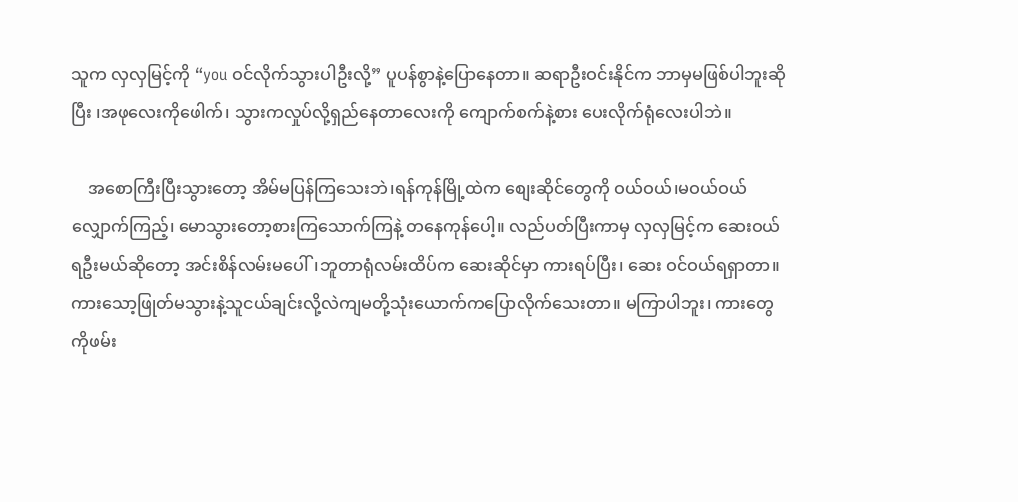သူက လှလှမြင့်ကို “you ဝင်လိုက်သွားပါဦးလို့” ပူပန်စွာနဲ့ပြောနေတာ။ ဆရာဦးဝင်းနိုင်က ဘာမှမဖြစ်ပါဘူးဆိုပြီး ၊အဖုလေးကိုဖေါက်၊ သွားကလှုပ်လို့ရှည်နေတာလေးကို ကျောက်စက်နဲ့စား ပေးလိုက်ရုံလေးပါဘဲ။

    အစောကြီးပြီးသွားတော့ အိမ်မပြန်ကြသေးဘဲ၊ရန်ကုန်မြို့ထဲက စျေးဆိုင်တွေကို ဝယ်ဝယ်၊မဝယ်ဝယ် လျှောက်ကြည့်၊ မောသွားတော့စားကြသောက်ကြနဲ့ တနေကုန်ပေါ့။ လည်ပတ်ပြီးကာမှ လှလှမြင့်က ဆေးဝယ်ရဦးမယ်ဆိုတော့ အင်းစိန်လမ်းမပေါ်၊ဘူတာရုံလမ်းထိပ်က ဆေးဆိုင်မှာ ကားရပ်ပြီး၊ ဆေး ဝင်ဝယ်ရရှာတာ။ ကားသော့ဖြုတ်မသွားနဲ့သူငယ်ချင်းလို့လဲကျမတို့သုံးယောက်ကပြောလိုက်သေးတာ။ မကြာပါဘူး၊ ကားတွေကိုဖမ်း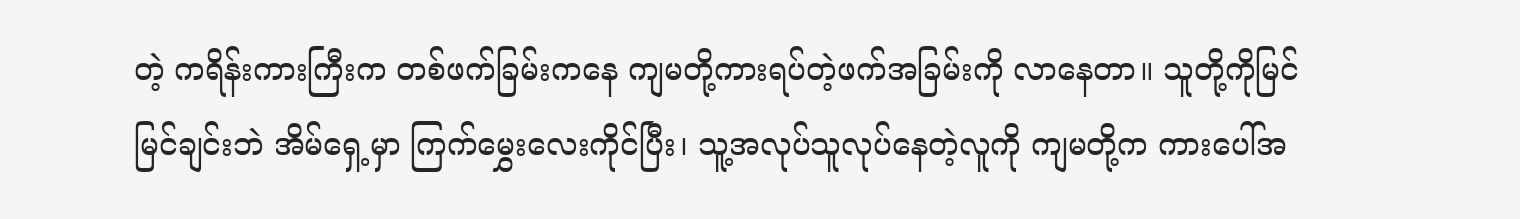တဲ့ ကရိန်းကားကြီးက တစ်ဖက်ခြမ်းကနေ ကျမတို့ကားရပ်တဲ့ဖက်အခြမ်းကို လာနေတာ။ သူတို့ကိုမြင်မြင်ချင်းဘဲ အိမ်ရှေ့မှာ ကြက်မွှေးလေးကိုင်ပြီး၊ သူ့အလုပ်သူလုပ်နေတဲ့လူကို ကျမတို့က ကားပေါ်အ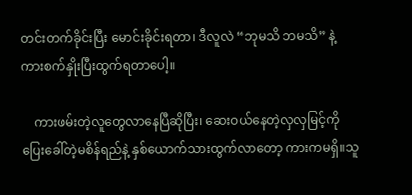တင်းတက်ခိုင်းပြီး မောင်းခိုင်းရတာ၊ ဒီလူလဲ “ဘုမသိ ဘမသိ” နဲ့ ကားစက်နှိုးပြီးထွက်ရတာပေါ့။

    ကားဖမ်းတဲ့လူတွေလာနေပြီဆိုပြီး၊ ဆေးဝယ်နေတဲ့လှလှမြင့်ကို ပြေးခေါ်တဲ့မစိန်ရည်နဲ့ နှစ်ယောက်သားထွက်လာတော့ ကားကမရှိ။သူ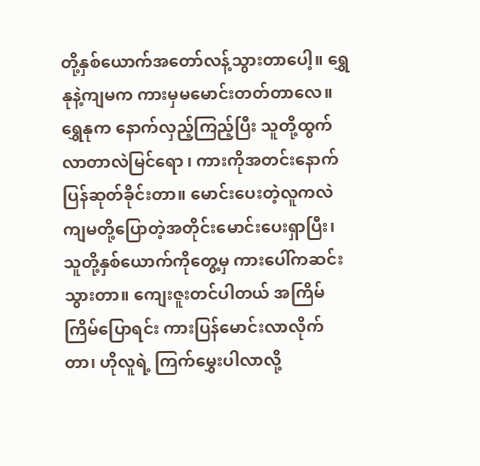တို့နှစ်ယောက်အတော်လန့်သွားတာပေါ့။ ရွှေနုနဲ့ကျမက ကားမှမမောင်းတတ်တာလေ။ ရွှေနုက နောက်လှည့်ကြည့်ပြီး သူတို့ထွက်လာတာလဲမြင်ရော ၊ ကားကိုအတင်းနောက်ပြန်ဆုတ်ခိုင်းတာ။ မောင်းပေးတဲ့လူကလဲ ကျမတို့ပြောတဲ့အတိုင်းမောင်းပေးရှာပြီး၊ သူတို့နှစ်ယောက်ကိုတွေ့မှ ကားပေါ်ကဆင်းသွားတာ။ ကျေးဇူးတင်ပါတယ် အကြိမ်ကြိမ်ပြောရင်း ကားပြန်မောင်းလာလိုက်တာ၊ ဟိုလူရဲ့ ကြက်မွှေးပါလာလို့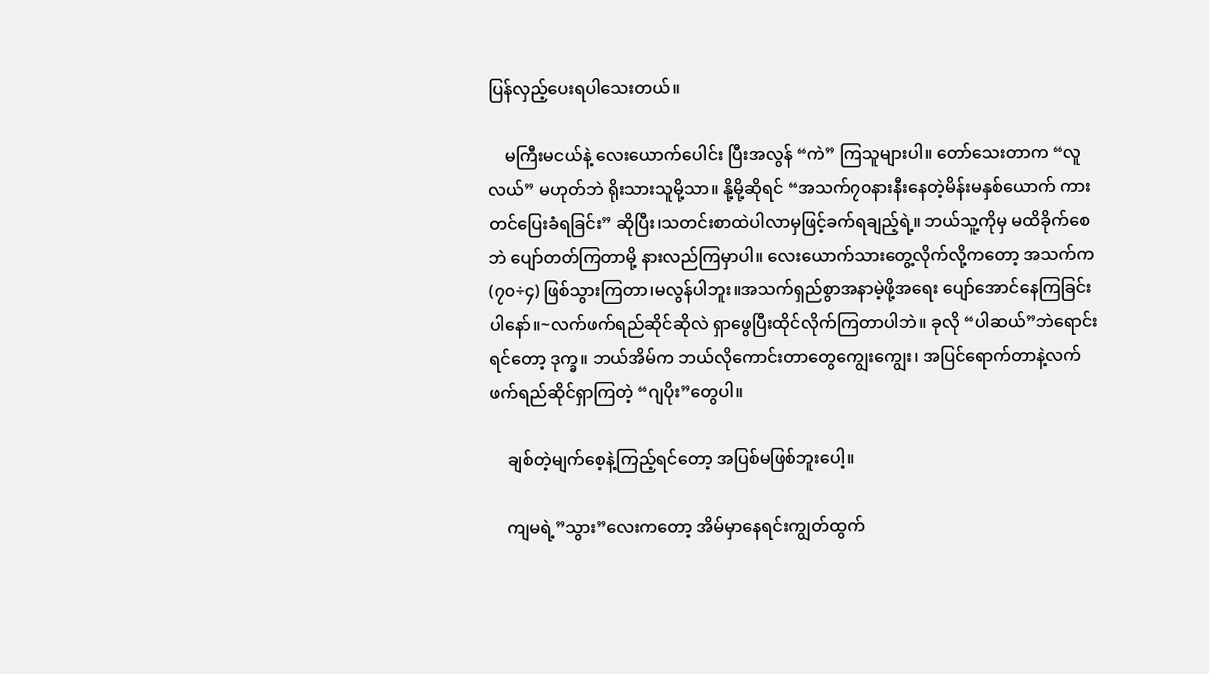ပြန်လှည့်ပေးရပါသေးတယ်။

    မကြီးမငယ်နဲ့ လေးယောက်ပေါင်း ပြီးအလွန် “ကဲ” ကြသူများပါ။ တော်သေးတာက “လူလယ်” မဟုတ်ဘဲ ရိုးသားသူမို့သာ။ နို့မို့ဆိုရင် “အသက်၇၀နားနီးနေတဲ့မိန်းမနှစ်ယောက် ကားတင်ပြေးခံရခြင်း” ဆိုပြီး၊သတင်းစာထဲပါလာမှဖြင့်ခက်ရချည့်ရဲ့။ ဘယ်သူ့ကိုမှ မထိခိုက်စေဘဲ ပျော်တတ်ကြတာမို့ နားလည်ကြမှာပါ။ လေးယောက်သားတွေ့လိုက်လို့ကတော့ အသက်က (၇၀÷၄) ဖြစ်သွားကြတာ၊မလွန်ပါဘူး။အသက်ရှည်စွာအနာမဲ့ဖို့အရေး ပျော်အောင်နေကြခြင်းပါနော်။~လက်ဖက်ရည်ဆိုင်ဆိုလဲ ရှာဖွေပြီးထိုင်လိုက်ကြတာပါဘဲ။ ခုလို “ပါဆယ်”ဘဲရောင်းရင်တော့ ဒုက္ခ။ ဘယ်အိမ်က ဘယ်လိုကောင်းတာတွေကျွေးကျွေး၊ အပြင်ရောက်တာနဲ့လက်ဖက်ရည်ဆိုင်ရှာကြတဲ့ “ဂျပိုး”တွေပါ။

    ချစ်တဲ့မျက်စေ့နဲ့ကြည့်ရင်တော့ အပြစ်မဖြစ်ဘူးပေါ့။

    ကျမရဲ့”သွား”လေးကတော့ အိမ်မှာနေရင်းကျွတ်ထွက်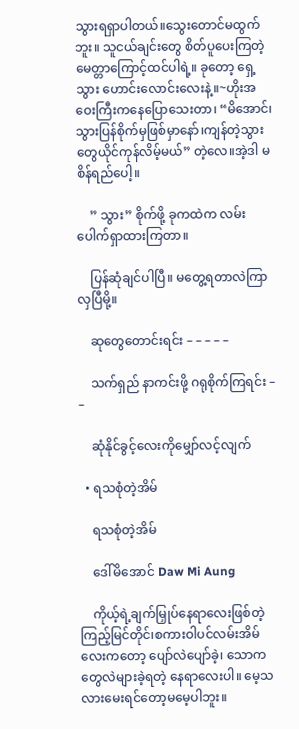သွားရရှာပါတယ်။သွေးတောင်မထွက်ဘူး။ သူငယ်ချင်းတွေ စိတ်ပူပေးကြတဲ့မေတ္တာကြောင့်ထင်ပါရဲ့။ ခုတော့ ရှေ့သွား ဟောင်းလောင်းလေးနဲ့။~ဟိုးအဝေးကြီးကနေပြောသေးတာ၊ “မိအောင်၊သွားပြန်စိုက်မှဖြစ်မှာနော်၊ကျန်တဲ့သွားတွေယိုင်ကုန်လိမ့်မယ်” တဲ့လေ။အဲ့ဒါ မစိန်ရည်ပေါ့။

    ” သွား” စိုက်ဖို့ ခုကထဲက လမ်းပေါက်ရှာထားကြတာ။

    ပြန်ဆုံချင်ပါပြီ။ မတွေ့ရတာလဲကြာလှပြီမို့။

    ဆုတွေတောင်းရင်း – – – – –

    သက်ရှည် နာကင်းဖို့ ဂရုစိုက်ကြရင်း – –

    ဆုံနိုင်ခွင့်လေးကိုမျှော်လင့်လျက်

  • ရသစုံတဲ့အိမ်

    ရသစုံတဲ့အိမ်

    ဒေါ်မိအောင် Daw Mi Aung

    ကိုယ့်ရဲ့ချက်မြှုပ်နေရာလေးဖြစ်တဲ့ ကြည့်မြင်တိုင်၊စကားဝါပင်လမ်းအိမ်လေးကတော့ ပျော်လဲပျော်ခဲ့၊ သောကတွေလဲများခဲ့ရတဲ့ နေရာလေးပါ။ မေ့သလားမေးရင်တော့မမေ့ပါဘူး။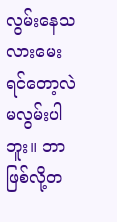လွမ်းနေသလားမေးရင်တော့လဲ မလွမ်းပါဘူး။ ဘာဖြစ်လို့တ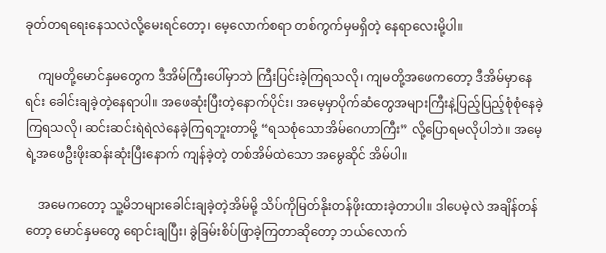ခုတ်တရရေးနေသလဲလို့မေးရင်တော့၊ မေ့လောက်စရာ တစ်ကွက်မှမရှိတဲ့ နေရာလေးမို့ပါ။

    ကျမတို့မောင်နှမတွေက ဒီအိမ်ကြီးပေါ်မှာဘဲ ကြီးပြင်းခဲ့ကြရသလို၊ ကျမတို့အဖေကတော့ ဒီအိမ်မှာနေရင်း ခေါင်းချခဲ့တဲ့နေရာပါ။ အဖေဆုံးပြီးတဲ့နောက်ပိုင်း၊ အမေ့မှာပိုက်ဆံတွေအများကြီးနဲ့ပြည့်ပြည့်စုံစုံနေခဲ့ကြရသလို၊ ဆင်းဆင်းရဲရဲလဲနေခဲ့ကြရဘူးတာမို့ “ရသစုံသောအိမ်ဂေဟာကြီး” လို့ပြောရမလိုပါဘဲ။ အမေ့ရဲ့အဖေဦးဖိုးဆန်းဆုံးပြီးနောက် ကျန်ခဲ့တဲ့ တစ်အိမ်ထဲသော အမွေဆိုင် အိမ်ပါ။

    အမေကတော့ သူ့မိဘများခေါင်းချခဲ့တဲ့အိမ်မို့ သိပ်ကိုမြတ်နိုးတန်ဖိုးထားခဲ့တာပါ။ ဒါပေမဲ့လဲ အချိန်တန်တော့ မောင်နှမတွေ ရောင်းချပြီး၊ ခွဲခြမ်းစိပ်ဖြာခဲ့ကြတာဆိုတော့ ဘယ်လောက်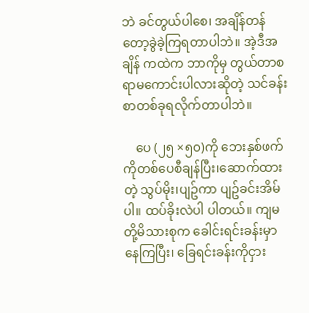ဘဲ ခင်တွယ်ပါစေ၊ အချိန်တန်တော့ခွဲခဲ့ကြရတာပါဘဲ။ အဲ့ဒီအချိန် ကထဲက ဘာကိုမှ တွယ်တာစရာမကောင်းပါလားဆိုတဲ့ သင်ခန်းစာတစ်ခုရလိုက်တာပါဘဲ။

    ပေ (၂၅ ×၅၀)ကို ဘေးနှစ်ဖက်ကိုတစ်ပေစီချန်ပြီး၊ဆောက်ထားတဲ့ သွပ်မိုး၊ပျဥ်ကာ ပျဥ်ခင်းအိမ်ပါ။ ထပ်ခိုးလဲပါ ပါတယ်။ ကျမတို့မိသားစုက ခေါင်းရင်းခန်းမှာနေကြပြီး၊ ခြေရင်းခန်းကိုငှား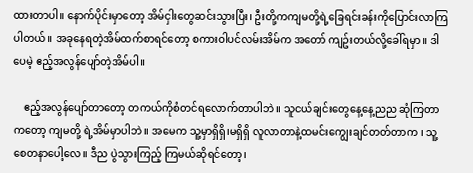ထားတာပါ။ နောက်ပိုင်းမှာတော့ အိမ်ငှါးတွေဆင်းသွားပြီး၊ ဦးတို့ကကျမတို့ရဲ့ခြေရင်းခန်းကိုပြောင်းလာကြပါတယ်။ အခုနေရတဲ့အိမ်ထက်စာရင်တော့ စကားဝါပင်လမ်းအိမ်က အတော် ကျဥ်းတယ်လို့ခေါ်ရမှာ။ ဒါပေမဲ့ ဧည့်အလွန်ပျော်တဲ့အိမ်ပါ။

    ဧည့်အလွန်ပျော်တာတော့ တကယ်ကိုစံတင်ရလောက်တာပါဘဲ။ သူငယ်ချင်းတွေနေ့နေ့ညည ဆုံကြတာကတော့ ကျမတို့ ရဲ့အိမ်မှာပါဘဲ။ အမေက သူ့မှာရှိရှိ၊မရှိရှိ လူလာတာနဲ့ထမင်းကျွေးချင်တတ်တာက ၊ သူ့စေတနာပေါ့လေ။ ဒီည ပွဲသွားကြည့် ကြမယ်ဆိုရင်တော့၊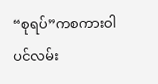“စုရပ်”ကစကားဝါပင်လမ်း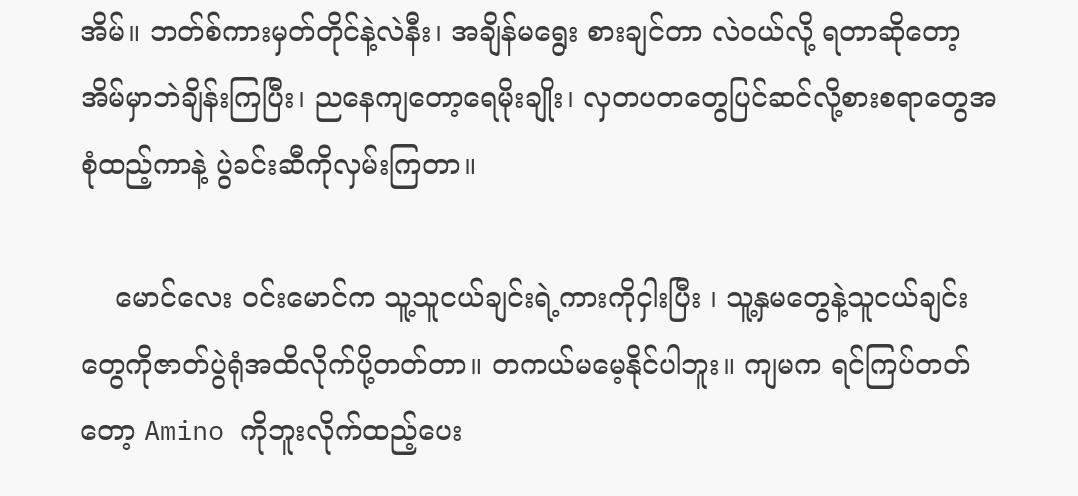အိမ်။ ဘတ်စ်ကားမှတ်တိုင်နဲ့လဲနီး၊ အချိန်မရွေး စားချင်တာ လဲဝယ်လို့ ရတာဆိုတော့ အိမ်မှာဘဲချိန်းကြပြီး၊ ညနေကျတော့ရေမိုးချိုး၊ လှတပတတွေပြင်ဆင်လို့စားစရာတွေအစုံထည့်ကာနဲ့ ပွဲခင်းဆီကိုလှမ်းကြတာ။

    မောင်လေး ဝင်းမောင်က သူ့သူငယ်ချင်းရဲ့ကားကိုငှါးပြီး ၊ သူ့နှမတွေနဲ့သူငယ်ချင်းတွေကိုဇာတ်ပွဲရုံအထိလိုက်ပို့တတ်တာ။ တကယ်မမေ့နိုင်ပါဘူး။ ကျမက ရင်ကြပ်တတ်တော့ Amino ကိုဘူးလိုက်ထည့်ပေး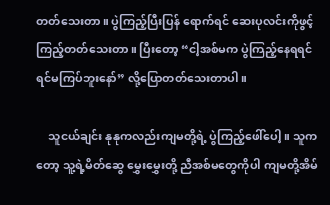တတ်သေးတာ။ ပွဲကြည့်ပြီးပြန် ရောက်ရင် ဆေးပုလင်းကိုဖွင့်ကြည့်တတ်သေးတာ။ ပြီးတော့ “ငါ့အစ်မက ပွဲကြည့်နေရရင် ရင်မကြပ်ဘူးနော်” လို့ပြောတတ်သေးတာပါ။

    သူငယ်ချင်း နုနုကလည်းကျမတို့ရဲ့ ပွဲကြည့်ဖေါ်ပေါ့။ သူကတော့ သူ့ရဲ့မိတ်ဆွေ မွှေးမွှေးတို့ ညီအစ်မတွေကိုပါ ကျမတို့အိမ်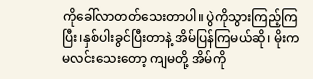ကိုခေါ်လာတတ်သေးတာပါ။ ပွဲကိုသွားကြည့်ကြပြီး၊နှစ်ပါးခွင်ပြီးတာနဲ့ အိမ်ပြန်ကြမယ်ဆို၊ မိုးကမလင်းသေးတော့ ကျမတို့ အိမ်ကို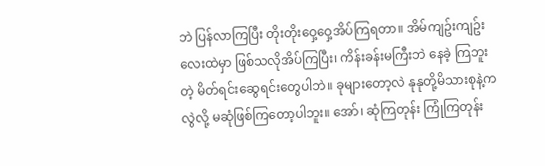ဘဲ ပြန်လာကြပြီး တိုးတိုးဝှေ့ဝှေ့အိပ်ကြရတာ။ အိမ်ကျဥ်းကျဥ်းလေးထဲမှာ ဖြစ်သလိုအိပ်ကြပြီး၊ ကိန်းခန်းမကြီးဘဲ နေခဲ့ ကြဘူးတဲ့ မိတ်ရင်းဆွေရင်းတွေပါဘဲ။ ခုများတော့လဲ နုနုတို့မိသားစုနဲ့ကလွဲလို့ မဆုံဖြစ်ကြတော့ပါဘူး။ အော်၊ ဆုံကြတုန်း ကြုံကြတုန်း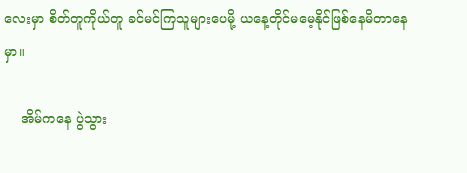လေးမှာ စိတ်တူကိုယ်တူ ခင်မင်ကြသူများပေမို့ ယနေ့တိုင်မမေ့နိုင်ဖြစ်နေမိတာနေမှာ။

    အိမ်ကနေ ပွဲသွား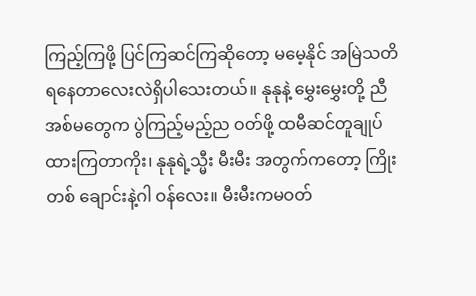ကြည့်ကြဖို့ ပြင်ကြဆင်ကြဆိုတော့ မမေ့နိုင် အမြဲသတိရနေတာလေးလဲရှိပါသေးတယ်။ နုနုနဲ့ မွှေးမွှေးတို့ ညီအစ်မတွေက ပွဲကြည့်မည့်ည ဝတ်ဖို့ ထမီဆင်တူချုပ်ထားကြတာကိုး၊ နုနုရဲ့သ္မီး မီးမီး အတွက်ကတော့ ကြိုးတစ် ချောင်းနဲ့ဂါ ဝန်လေး။ မီးမီးကမဝတ်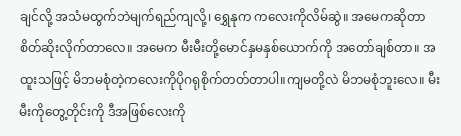ချင်လို့ အသံမထွက်ဘဲမျက်ရည်ကျလို့၊ ရွှေနုက ကလေးကိုလိမ်ဆွဲ။ အမေကဆိုတာစိတ်ဆိုးလိုက်တာလေ။ အမေက မီးမီးတို့မောင်နှမနှစ်ယောက်ကို အတော်ချစ်တာ။ အထူးသဖြင့် မိဘမစုံတဲ့ကလေးကိုပိုဂရုစိုက်တတ်တာပါ။ကျမတို့လဲ မိဘမစုံဘူးလေ။ မီးမီးကိုတွေ့တိုင်းကို ဒီအဖြစ်လေးကို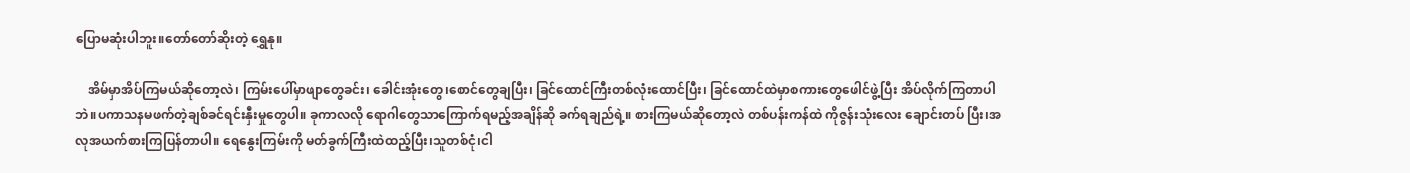ပြောမဆုံးပါဘူး။တော်တော်ဆိုးတဲ့ ရွှေနု။

    အိမ်မှာအိပ်ကြမယ်ဆိုတော့လဲ၊ ကြမ်းပေါ်မှာဖျာတွေခင်း၊ ခေါင်းအုံးတွေ၊စောင်တွေချပြီး၊ ခြင်ထောင်ကြီးတစ်လုံးထောင်ပြီး၊ ခြင်ထောင်ထဲမှာစကားတွေဖေါင်ဖွဲ့ပြီး အိပ်လိုက်ကြတာပါဘဲ။ပကာသနမဖက်တဲ့ချစ်ခင်ရင်းနှီးမှုတွေပါ။ ခုကာလလို ရောဂါတွေသာကြောက်ရမည့်အချိန်ဆို ခက်ရချည်ရဲ့။ စားကြမယ်ဆိုတော့လဲ တစ်ပန်းကန်ထဲ ကိုဇွန်းသုံးလေး ချောင်းတပ် ပြီး၊အလုအယက်စားကြပြန်တာပါ။ ရေနွေးကြမ်းကို မတ်ခွက်ကြီးထဲထည့်ပြီး၊သူတစ်ငုံ၊ငါ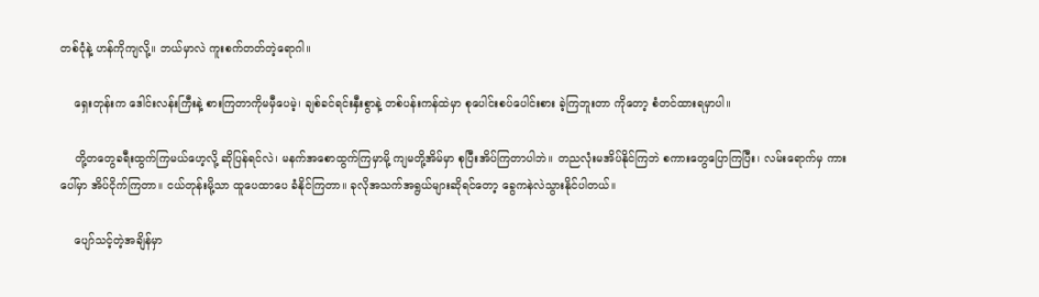တစ်ငုံနဲ့ ဟန်ကိုကျလို့။ ဘယ်မှာလဲ ကူးစက်တတ်တဲ့ရောဂါ။

    ရှေးတုန်းက ဒေါင်းလန်းကြီးနဲ့ စားကြတာကိုမမှီပေမဲ့၊ ချစ်ခင်ရင်းနှီးစွာနဲ့ တစ်ပန်းကန်ထဲမှာ စုပေါင်းစပ်ပေါင်းစား ခဲ့ကြဘူးတာ ကိုတော့ စံတင်ထားရမှာပါ။

    တို့တတွေခရီးထွက်ကြမယ်ဟေ့လို့ ဆိုပြန်ရင်လဲ၊ မနက်အစောထွက်ကြမှာမို့ ကျမတို့အိမ်မှာ စုပြီးအိပ်ကြတာပါဘဲ။ တညလုံးမအိပ်နိုင်ကြဘဲ စကားတွေပြောကြပြီး၊ လမ်းရောက်မှ ကားပေါ်မှာ အိပ်ငိုက်ကြတာ။ ငယ်တုန်းမို့သာ ထူပေထာပေ ခံနိုင်ကြတာ။ ခုလိုအသက်အရွယ်များဆိုရင်တော့ ခွေကနဲလဲသွားနိုင်ပါတယ်။

    ပျော်သင့်တဲ့အချိန်မှာ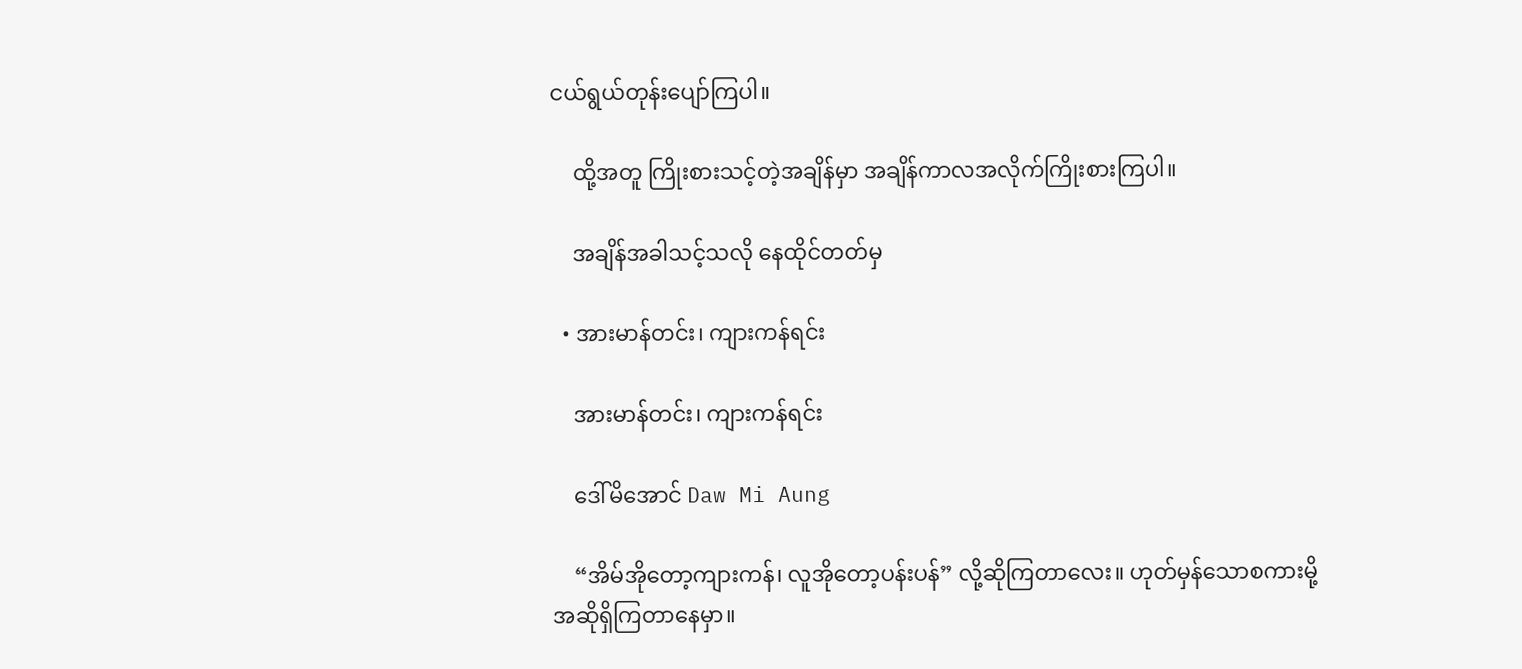ငယ်ရွယ်တုန်းပျော်ကြပါ။

    ထို့အတူ ကြိုးစားသင့်တဲ့အချိန်မှာ အချိန်ကာလအလိုက်ကြိုးစားကြပါ။

    အချိန်အခါသင့်သလို နေထိုင်တတ်မှ

  • အားမာန်တင်း၊ ကျားကန်ရင်း

    အားမာန်တင်း၊ ကျားကန်ရင်း

    ဒေါ်မိအောင် Daw Mi Aung

    “အိမ်အိုတော့ကျားကန်၊ လူအိုတော့ပန်းပန်” လို့ဆိုကြတာလေး။ ဟုတ်မှန်သောစကားမို့ အဆိုရှိကြတာနေမှာ။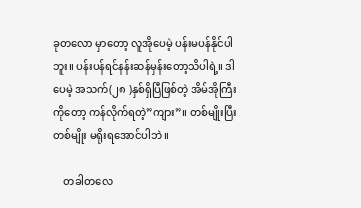ခုတလော မှာတော့ လူအိုပေမဲ့ ပန်းမပန်နိုင်ပါဘူး။ ပန်းပန်ရင်နန်းဆန်မှန်းတော့သိပါရဲ့။ ဒါပေမဲ့ အသက်(၂၈ )နှစ်ရှိပြီဖြစ်တဲ့ အိမ်အိုကြီး ကိုတော့ ကန်လိုက်ရတဲ့”ကျား”။ တစ်မျိုးပြီးတစ်မျိုး မရိုးရအောင်ပါဘဲ။

    တခါတလေ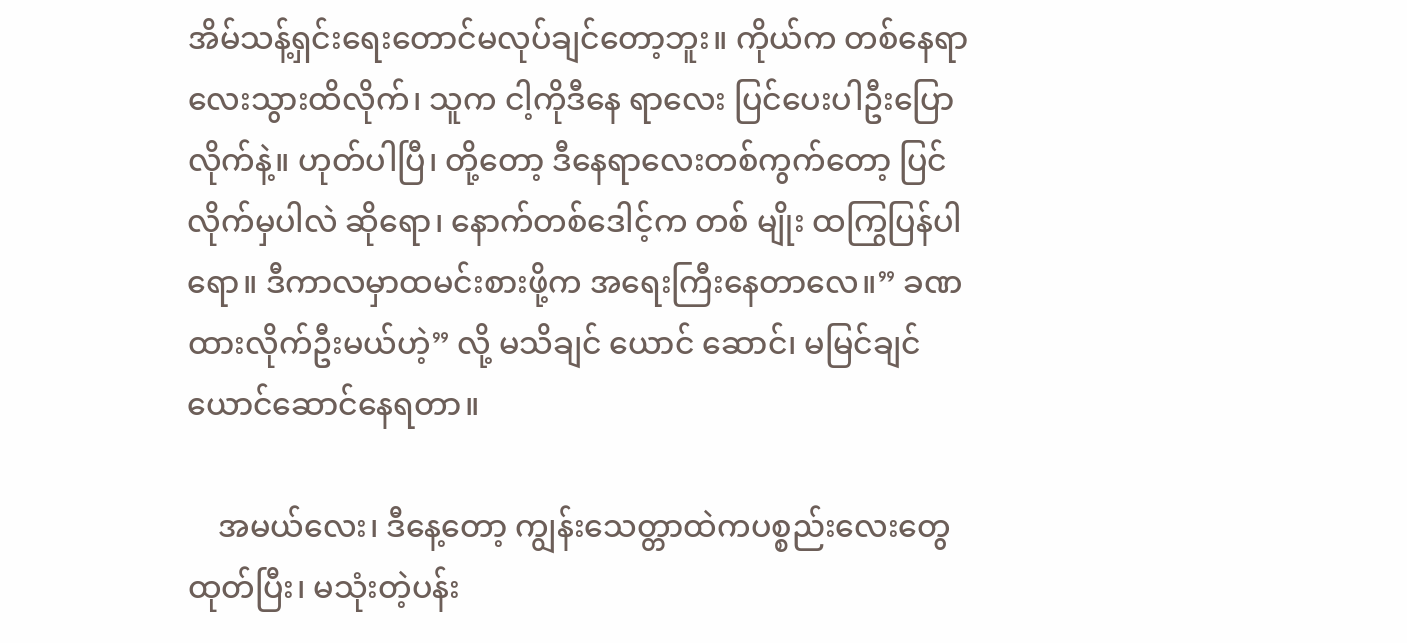အိမ်သန့်ရှင်းရေးတောင်မလုပ်ချင်တော့ဘူး။ ကိုယ်က တစ်နေရာလေးသွားထိလိုက်၊ သူက ငါ့ကိုဒီနေ ရာလေး ပြင်ပေးပါဦးပြောလိုက်နဲ့။ ဟုတ်ပါပြီ၊ တို့တော့ ဒီနေရာလေးတစ်ကွက်တော့ ပြင်လိုက်မှပါလဲ ဆိုရော၊ နောက်တစ်ဒေါင့်က တစ် မျိုး ထကြွပြန်ပါရော။ ဒီကာလမှာထမင်းစားဖို့က အရေးကြီးနေတာလေ။” ခဏထားလိုက်ဦးမယ်ဟဲ့” လို့ မသိချင် ယောင် ဆောင်၊ မမြင်ချင်ယောင်ဆောင်နေရတာ။

    အမယ်လေး၊ ဒီနေ့တော့ ကျွန်းသေတ္တာထဲကပစ္စည်းလေးတွေထုတ်ပြီး၊ မသုံးတဲ့ပန်း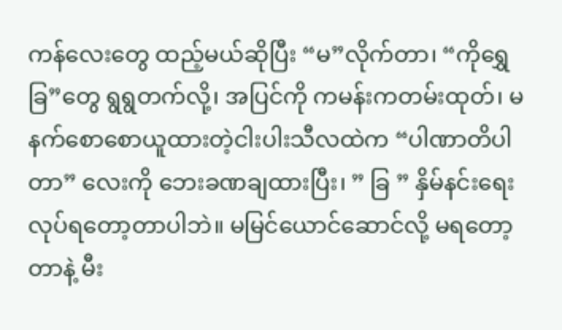ကန်လေးတွေ ထည့်မယ်ဆိုပြီး “မ”လိုက်တာ၊ “ကိုရွှေ ခြ”တွေ ရွရွတက်လို့၊ အပြင်ကို ကမန်းကတမ်းထုတ်၊ မနက်စောစောယူထားတဲ့ငါးပါးသီလထဲက “ပါဏာတိပါတာ” လေးကို ဘေးခဏချထားပြီး၊ ” ခြ ” နှိမ်နင်းရေး လုပ်ရတော့တာပါဘဲ။ မမြင်ယောင်ဆောင်လို့ မရတော့တာနဲ့ မီး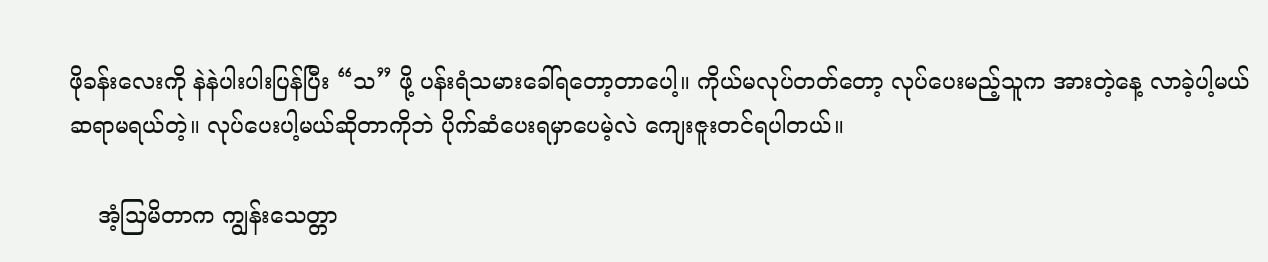ဖိုခန်းလေးကို နဲနဲပါးပါးပြန်ပြီး “သ” ဖို့ ပန်းရံသမားခေါ်ရတော့တာပေါ့။ ကိုယ်မလုပ်တတ်တော့ လုပ်ပေးမည့်သူက အားတဲ့နေ့ လာခဲ့ပါ့မယ် ဆရာမရယ်တဲ့။ လုပ်ပေးပါ့မယ်ဆိုတာကိုဘဲ ပိုက်ဆံပေးရမှာပေမဲ့လဲ ကျေးဇူးတင်ရပါတယ်။

    အံ့သြမိတာက ကျွန်းသေတ္တာ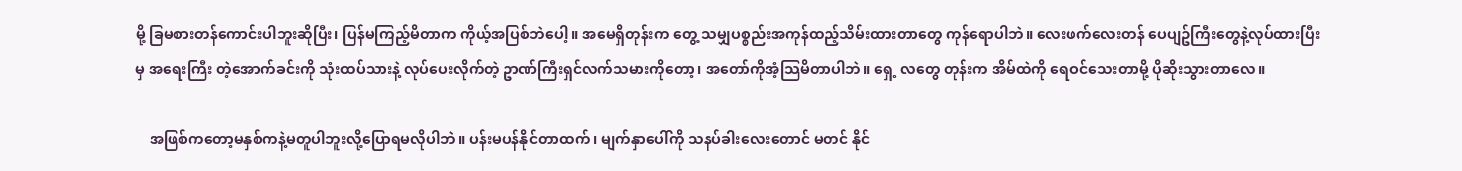မို့ ခြမစားတန်ကောင်းပါဘူးဆိုပြီး၊ ပြန်မကြည့်မိတာက ကိုယ့်အပြစ်ဘဲပေါ့။ အမေရှိတုန်းက တွေ့ သမျှပစ္စည်းအကုန်ထည့်သိမ်းထားတာတွေ ကုန်ရောပါဘဲ။ လေးဖက်လေးတန် ပေပျဥ်ကြီးတွေနဲ့လုပ်ထားပြီးမှ အရေးကြီး တဲ့အောက်ခင်းကို သုံးထပ်သားနဲ့ လုပ်ပေးလိုက်တဲ့ ဥာဏ်ကြီးရှင်လက်သမားကိုတော့၊ အတော်ကိုအံ့သြမိတာပါဘဲ။ ရှေ့ လတွေ တုန်းက အိမ်ထဲကို ရေဝင်သေးတာမို့ ပိုဆိုးသွားတာလေ။

    အဖြစ်ကတော့မနှစ်ကနဲ့မတူပါဘူးလို့ပြောရမလိုပါဘဲ။ ပန်းမပန်နိုင်တာထက်၊ မျက်နှာပေါ်ကို သနပ်ခါးလေးတောင် မတင် နိုင်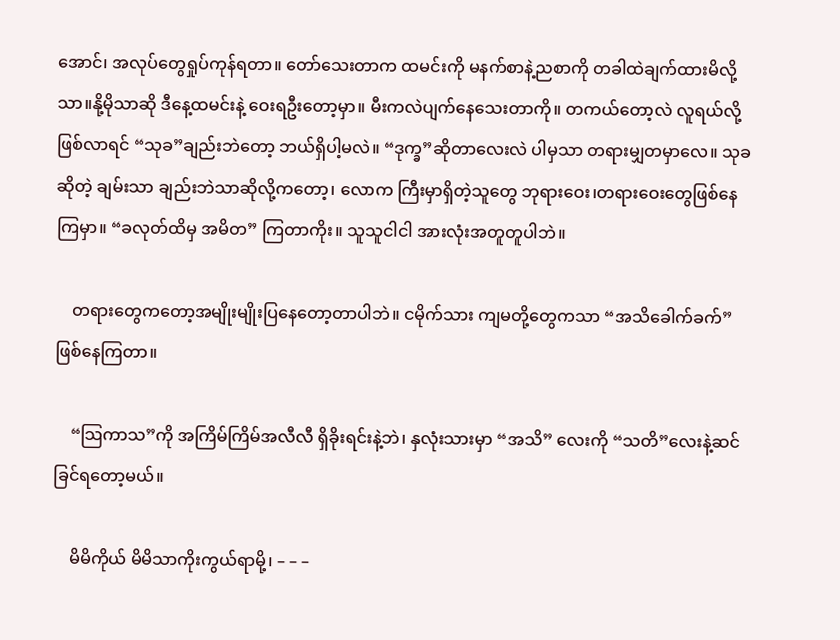အောင်၊ အလုပ်တွေရှုပ်ကုန်ရတာ။ တော်သေးတာက ထမင်းကို မနက်စာနဲ့ညစာကို တခါထဲချက်ထားမိလို့သာ။နို့မိုသာဆို ဒီနေ့ထမင်းနဲ့ ဝေးရဦးတော့မှာ။ မီးကလဲပျက်နေသေးတာကို။ တကယ်တော့လဲ လူရယ်လို့ဖြစ်လာရင် “သုခ”ချည်းဘဲတော့ ဘယ်ရှိပါ့မလဲ။ “ဒုက္ခ”ဆိုတာလေးလဲ ပါမှသာ တရားမျှတမှာလေ။ သုခဆိုတဲ့ ချမ်းသာ ချည်းဘဲသာဆိုလို့ကတော့၊ လောက ကြီးမှာရှိတဲ့သူတွေ ဘုရားဝေး၊တရားဝေးတွေဖြစ်နေကြမှာ။ “ခလုတ်ထိမှ အမိတ” ကြတာကိုး။ သူသူငါငါ အားလုံးအတူတူပါဘဲ။

    တရားတွေကတော့အမျိုးမျိုးပြနေတော့တာပါဘဲ။ ငမိုက်သား ကျမတို့တွေကသာ “အသိခေါက်ခက်” ဖြစ်နေကြတာ။

    “သြကာသ”ကို အကြိမ်ကြိမ်အလီလီ ရှိခိုးရင်းနဲ့ဘဲ၊ နှလုံးသားမှာ “အသိ” လေးကို “သတိ”လေးနဲ့ဆင်ခြင်ရတော့မယ်။

    မိမိကိုယ် မိမိသာကိုးကွယ်ရာမို့၊ – – –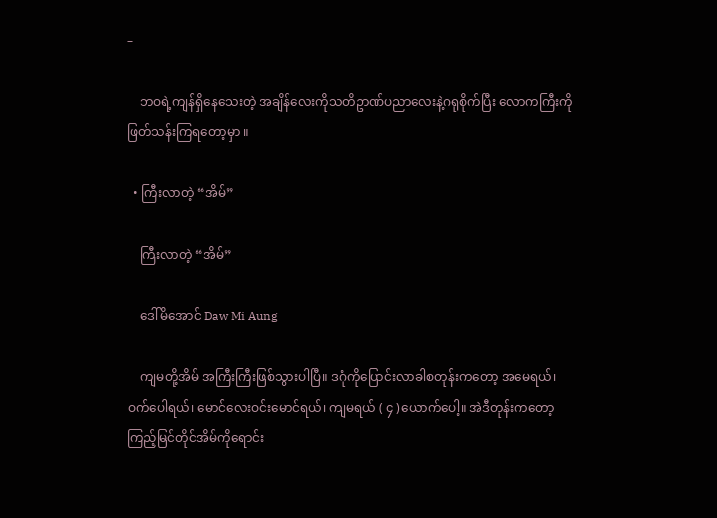–

    ဘဝရဲ့ကျန်ရှိနေသေးတဲ့ အချိန်လေးကိုသတိဥာဏ်ပညာလေးနဲ့ဂရုစိုက်ပြီး လောကကြီးကိုဖြတ်သန်းကြရတော့မှာ ။

  • ကြီးလာတဲ့ “အိမ်”

    ကြီးလာတဲ့ “အိမ်”

    ဒေါ်မိအောင် Daw Mi Aung

    ကျမတို့အိမ် အကြီးကြီးဖြစ်သွားပါပြီ။ ဒဂုံကိုပြောင်းလာခါစတုန်းကတော့ အမေရယ်၊ ဝက်ပေါရယ်၊ မောင်လေးဝင်းမောင်ရယ်၊ ကျမရယ် ( ၄ )ယောက်ပေါ့။ အဲဒီတုန်းကတော့ ကြည့်မြင်တိုင်အိမ်ကိုရောင်း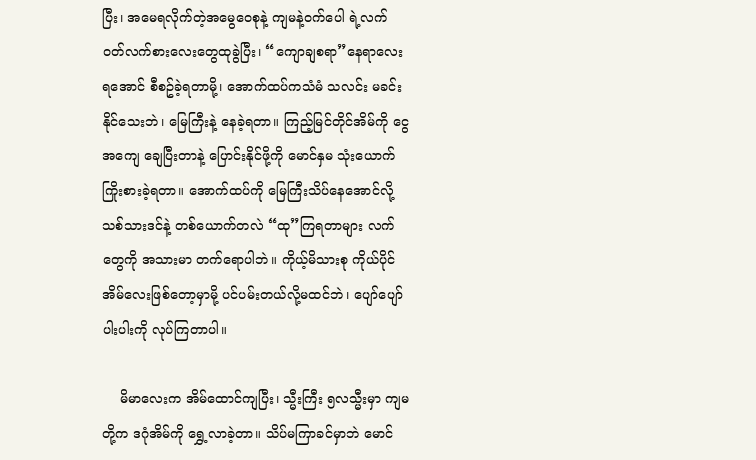ပြီး၊ အမေရလိုက်တဲ့အမွေဝေစုနဲ့ ကျမနဲ့ဝက်ပေါ ရဲ့လက်ဝတ်လက်စားလေးတွေထုခွဲပြီး၊ “ကျောချစရာ”နေရာလေးရအောင် စီစဥ်ခဲ့ရတာမို့၊ အောက်ထပ်ကသံမံ သလင်း မခင်းနိုင်သေးဘဲ၊ မြေကြီးနဲ့ နေခဲ့ရတာ။ ကြည့်မြင်တိုင်အိမ်ကို ငွေအကျေ ချေပြီးတာနဲ့ ပြောင်းနိုင်ဖို့ကို မောင်နှမ သုံးယောက် ကြိုးစားခဲ့ရတာ။ အောက်ထပ်ကို မြေကြီးသိပ်နေအောင်လို့  သစ်သားဒင်နဲ့ တစ်ယောက်တလဲ “ထု”ကြရတာများ လက်တွေကို အသားမာ တက်ရောပါဘဲ။ ကိုယ့်မိသားစု ကိုယ်ပိုင်အိမ်လေးဖြစ်တော့မှာမို့ ပင်ပမ်းတယ်လို့မထင်ဘဲ၊ ပျော်ပျော်ပါးပါးကို လုပ်ကြတာပါ။

    မိမာလေးက အိမ်ထောင်ကျပြီး၊ သ္မီးကြီး ၅လသ္မီးမှာ ကျမတို့က ဒဂုံအိမ်ကို ရွှေ့လာခဲ့တာ။ သိပ်မကြာခင်မှာဘဲ မောင်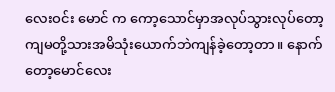လေးဝင်း မောင် က ကော့သောင်မှာအလုပ်သွားလုပ်တော့ ကျမတို့သားအမိသုံးယောက်ဘဲကျန်ခဲ့တော့တာ။ နောက်တော့မောင်လေး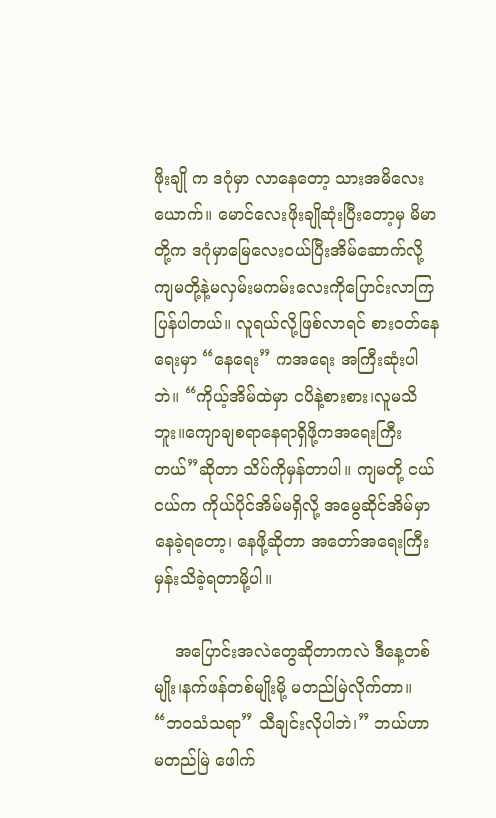ဖိုးချို က ဒဂုံမှာ လာနေတော့ သားအမိလေးယောက်။ မောင်လေးဖိုးချိုဆုံးပြီးတော့မှ မိမာတို့က ဒဂုံမှာမြေလေးဝယ်ပြီးအိမ်ဆောက်လို့ ကျမတို့နဲ့မလှမ်းမကမ်းလေးကိုပြောင်းလာကြပြန်ပါတယ်။ လူရယ်လို့ဖြစ်လာရင် စားဝတ်နေရေးမှာ “နေရေး” ကအရေး အကြီးဆုံးပါဘဲ။ “ကိုယ့်အိမ်ထဲမှာ ငပိနဲ့စားစား၊လူမသိဘူး။ကျောချစရာနေရာရှိဖို့ကအရေးကြီးတယ်”ဆိုတာ သိပ်ကိုမှန်တာပါ။ ကျမတို့ ငယ်ငယ်က ကိုယ်ပိုင်အိမ်မရှိလို့ အမွေဆိုင်အိမ်မှာ နေခဲ့ရတော့၊ နေဖို့ဆိုတာ အတော်အရေးကြီးမှန်းသိခဲ့ရတာမို့ပါ။

    အပြောင်းအလဲတွေဆိုတာကလဲ ဒီနေ့တစ်မျိုး၊နက်ဖန်တစ်မျိုးမို့ မတည်မြဲလိုက်တာ။ “ဘဝသံသရာ” သီချင်းလိုပါဘဲ၊” ဘယ်ဟာ မတည်မြဲ ဖေါက်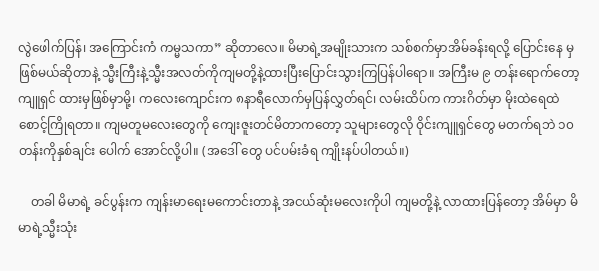လွဲဖေါက်ပြန်၊ အကြောင်းကံ ကမ္မသကာ” ဆိုတာလေ။ မိမာရဲ့အမျိုးသားက သစ်စက်မှာအိမ်ခန်းရလို့ ပြောင်းနေ မှဖြစ်မယ်ဆိုတာနဲ့ သ္မီးကြီးနဲ့သ္မီးအလတ်ကိုကျမတို့နဲ့ထားပြီးပြောင်းသွားကြပြန်ပါရော။ အကြီးမ ၉ တန်းရောက်တော့ ကျူရှင် ထားမှဖြစ်မှာမို့၊ ကလေးကျောင်းက ၈နာရီလောက်မှပြန်လွှတ်ရင်၊ လမ်းထိပ်က ကားဂိတ်မှာ မိုးထဲရေထဲ စောင့်ကြိုရတာ။ ကျမတူမလေးတွေကို ကျေးဇူးတင်မိတာကတော့ သူများတွေလို ဝိုင်းကျူရှင်တွေ မတက်ရဘဲ ၁၀ တန်းကိုနှစ်ချင်း ပေါက် အောင်လို့ပါ။ (အဒေါ် တွေ ပင်ပမ်းခံရ ကျိုးနပ်ပါတယ်။)

    တခါ မိမာရဲ့ ခင်ပွန်းက ကျန်းမာရေးမကောင်းတာနဲ့ အငယ်ဆုံးမလေးကိုပါ ကျမတို့နဲ့ လာထားပြန်တော့ အိမ်မှာ မိမာရဲ့သ္မီးသုံး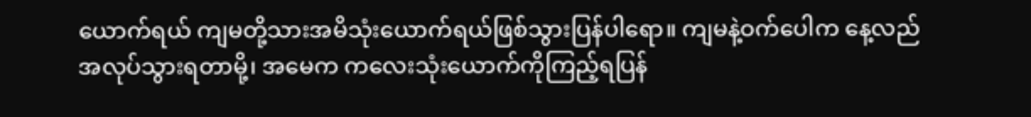ယောက်ရယ် ကျမတို့သားအမိသုံးယောက်ရယ်ဖြစ်သွားပြန်ပါရော။ ကျမနဲ့ဝက်ပေါက နေ့လည်အလုပ်သွားရတာမို့၊ အမေက ကလေးသုံးယောက်ကိုကြည့်ရပြန်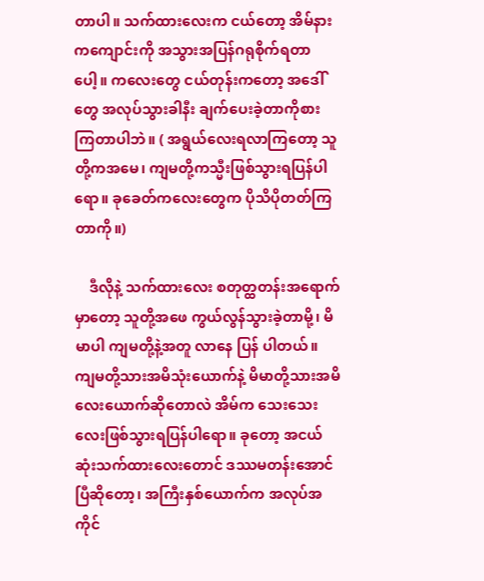တာပါ။ သက်ထားလေးက ငယ်တော့ အိမ်နားကကျောင်းကို အသွားအပြန်ဂရုစိုက်ရတာပေါ့။ ကလေးတွေ ငယ်တုန်းကတော့ အဒေါ်တွေ အလုပ်သွားခါနီး ချက်ပေးခဲ့တာကိုစားကြတာပါဘဲ။ ( အရွယ်လေးရလာကြတော့ သူတို့ကအမေ၊ ကျမတို့ကသ္မီးဖြစ်သွားရပြန်ပါရော။ ခုခေတ်ကလေးတွေက ပိုသိပိုတတ်ကြတာကို။)

    ဒီလိုနဲ့ သက်ထားလေး စတုတ္ထတန်းအရောက်မှာတော့ သူတို့အဖေ ကွယ်လွန်သွားခဲ့တာမို့၊ မိမာပါ ကျမတို့နဲ့အတူ လာနေ ပြန် ပါတယ်။ ကျမတို့သားအမိသုံးယောက်နဲ့ မိမာတို့သားအမိလေးယောက်ဆိုတောလဲ အိမ်က သေးသေးလေးဖြစ်သွားရပြန်ပါရော။ ခုတော့ အငယ်ဆုံးသက်ထားလေးတောင် ဒဿမတန်းအောင်ပြီဆိုတော့၊ အကြီးနှစ်ယောက်က အလုပ်အကိုင်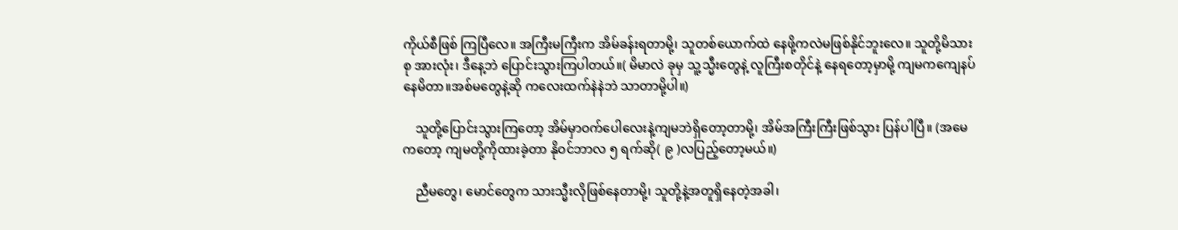ကိုယ်စီဖြစ် ကြပြီလေ။ အကြီးမကြီးက အိမ်ခန်းရတာမို့၊ သူတစ်ယောက်ထဲ နေဖို့ကလဲမဖြစ်နိုင်ဘူးလေ။ သူတို့မိသားစု အားလုံး၊ ဒီနေ့ဘဲ ပြောင်းသွားကြပါတယ်။( မိမာလဲ ခုမှ သူ့သ္မီးတွေနဲ့ လူကြီးစတိုင်နဲ့ နေရတော့မှာမို့ ကျမကကျေနပ်နေမိတာ။အစ်မတွေနဲ့ဆို ကလေးထက်နဲနဲဘဲ သာတာမို့ပါ။)

    သူတို့ပြောင်းသွားကြတော့ အိမ်မှာဝက်ပေါလေးနဲ့ကျမဘဲရှိတော့တာမို့၊ အိမ်အကြီးကြီးဖြစ်သွား ပြန်ပါပြီ။ (အမေကတော့ ကျမတို့ကိုထားခဲ့တာ နိုဝင်ဘာလ ၅ ရက်ဆို( ၉ )လပြည့်တော့မယ်။)

    ညီမတွေ၊ မောင်တွေက သားသ္မီးလိုဖြစ်နေတာမို့၊ သူတို့နဲ့အတူရှိနေတဲ့အခါ၊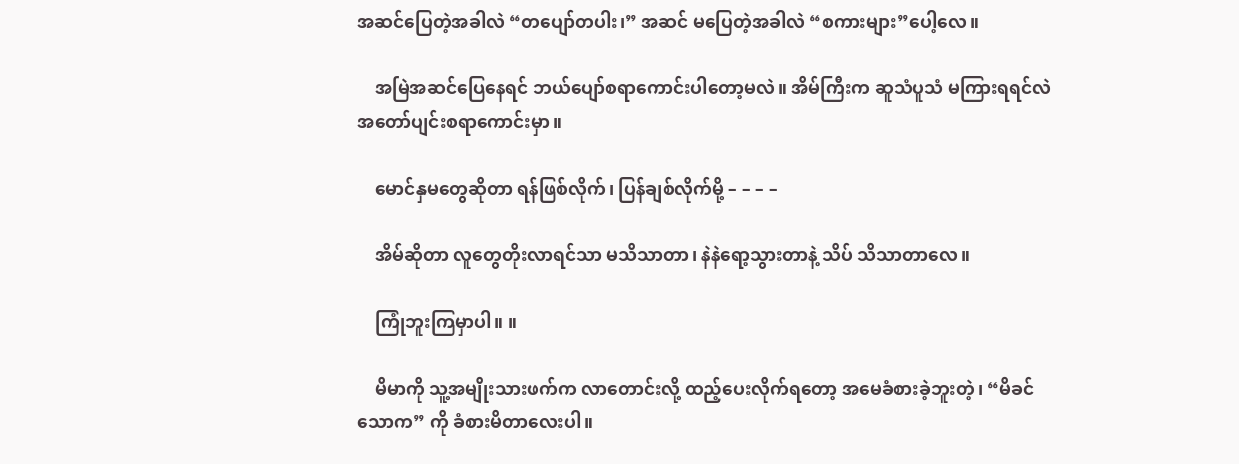အဆင်ပြေတဲ့အခါလဲ “တပျော်တပါး၊” အဆင် မပြေတဲ့အခါလဲ “စကားများ”ပေါ့လေ။

    အမြဲအဆင်ပြေနေရင် ဘယ်ပျော်စရာကောင်းပါတော့မလဲ။ အိမ်ကြီးက ဆူသံပူသံ မကြားရရင်လဲ အတော်ပျင်းစရာကောင်းမှာ။

    မောင်နှမတွေဆိုတာ ရန်ဖြစ်လိုက်၊ ပြန်ချစ်လိုက်မို့ – – – –

    အိမ်ဆိုတာ လူတွေတိုးလာရင်သာ မသိသာတာ၊ နဲနဲရော့သွားတာနဲ့ သိပ် သိသာတာလေ။

    ကြုံဘူးကြမှာပါ။ ။

    မိမာကို သူ့အမျိုးသားဖက်က လာတောင်းလို့ ထည့်ပေးလိုက်ရတော့ အမေခံစားခဲ့ဘူးတဲ့၊ “မိခင်သောက” ကို ခံစားမိတာလေးပါ။